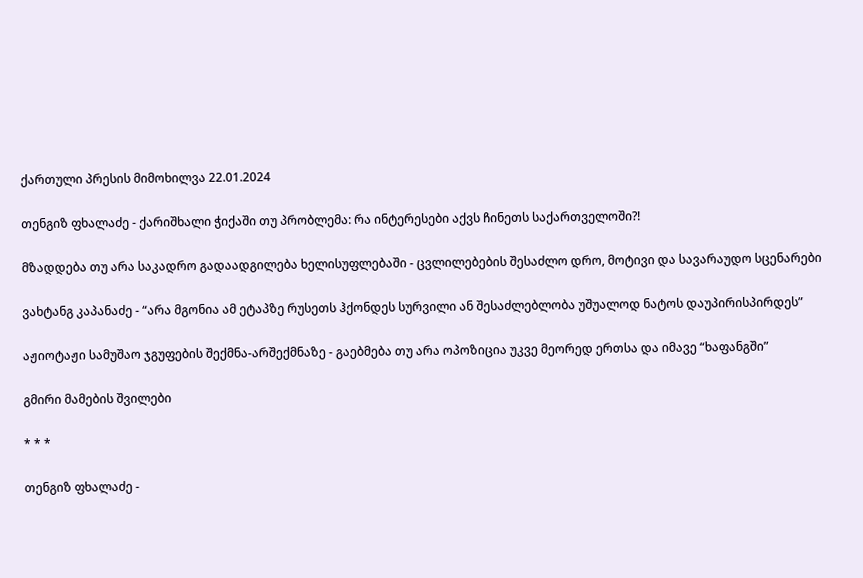ქართული პრესის მიმოხილვა 22.01.2024

თენგიზ ფხალაძე - ქარიშხალი ჭიქაში თუ პრობლემა: რა ინტერესები აქვს ჩინეთს საქართველოში?!

მზადდება თუ არა საკადრო გადაადგილება ხელისუფლებაში - ცვლილებების შესაძლო დრო, მოტივი და სავარაუდო სცენარები

ვახტანგ კაპანაძე - “არა მგონია ამ ეტაპზე რუსეთს ჰქონდეს სურვილი ან შესაძლებლობა უშუალოდ ნატოს დაუპირისპირდეს”

აჟიოტაჟი სამუშაო ჯგუფების შექმნა-არშექმნაზე - გაებმება თუ არა ოპოზიცია უკვე მეორედ ერთსა და იმავე “ხაფანგში”

გმირი მამების შვილები

* * *

თენგიზ ფხალაძე -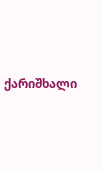ქარიშხალი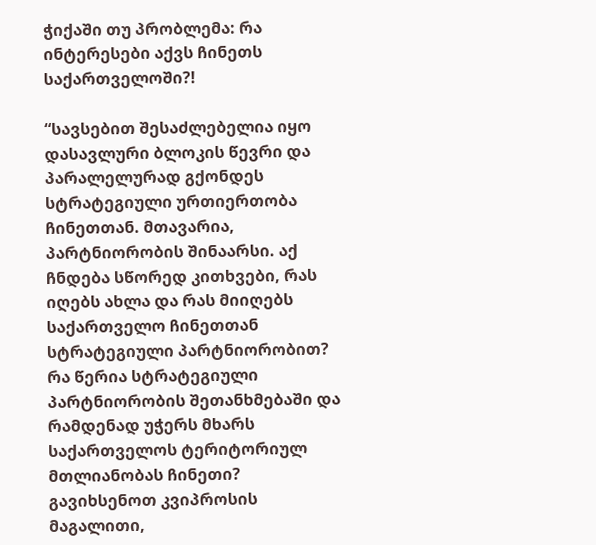ჭიქაში თუ პრობლემა: რა ინტერესები აქვს ჩინეთს საქართველოში?!

“სავსებით შესაძლებელია იყო დასავლური ბლოკის წევრი და პარალელურად გქონდეს სტრატეგიული ურთიერთობა ჩინეთთან. მთავარია, პარტნიორობის შინაარსი. აქ ჩნდება სწორედ კითხვები, რას იღებს ახლა და რას მიიღებს საქართველო ჩინეთთან სტრატეგიული პარტნიორობით? რა წერია სტრატეგიული პარტნიორობის შეთანხმებაში და რამდენად უჭერს მხარს საქართველოს ტერიტორიულ მთლიანობას ჩინეთი? გავიხსენოთ კვიპროსის მაგალითი,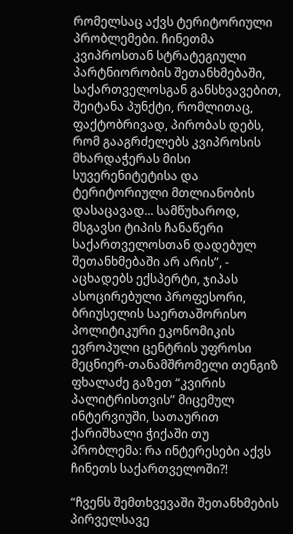რომელსაც აქვს ტერიტორიული პრობლემები. ჩინეთმა კვიპროსთან სტრატეგიული პარტნიორობის შეთანხმებაში, საქართველოსგან განსხვავებით, შეიტანა პუნქტი, რომლითაც, ფაქტობრივად, პირობას დებს, რომ გააგრძელებს კვიპროსის მხარდაჭერას მისი სუვერენიტეტისა და ტერიტორიული მთლიანობის დასაცავად... სამწუხაროდ, მსგავსი ტიპის ჩანაწერი საქართველოსთან დადებულ შეთანხმებაში არ არის”, - აცხადებს ექსპერტი, ჯიპას ასოცირებული პროფესორი, ბრიუსელის საერთაშორისო პოლიტიკური ეკონომიკის ევროპული ცენტრის უფროსი მეცნიერ-თანამშრომელი თენგიზ ფხალაძე გაზეთ “კვირის პალიტრისთვის” მიცემულ ინტერვიუში, სათაურით ქარიშხალი ჭიქაში თუ პრობლემა: რა ინტერესები აქვს ჩინეთს საქართველოში?!

“ჩვენს შემთხვევაში შეთანხმების პირველსავე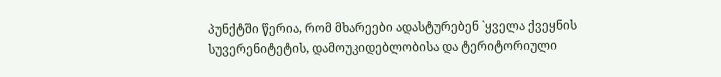პუნქტში წერია, რომ მხარეები ადასტურებენ `ყველა ქვეყნის სუვერენიტეტის, დამოუკიდებლობისა და ტერიტორიული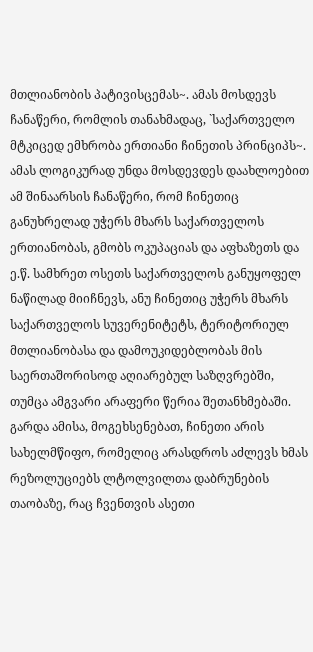მთლიანობის პატივისცემას~. ამას მოსდევს ჩანაწერი, რომლის თანახმადაც, `საქართველო მტკიცედ ემხრობა ერთიანი ჩინეთის პრინციპს~. ამას ლოგიკურად უნდა მოსდევდეს დაახლოებით ამ შინაარსის ჩანაწერი, რომ ჩინეთიც განუხრელად უჭერს მხარს საქართველოს ერთიანობას, გმობს ოკუპაციას და აფხაზეთს და ე.წ. სამხრეთ ოსეთს საქართველოს განუყოფელ ნაწილად მიიჩნევს, ანუ ჩინეთიც უჭერს მხარს საქართველოს სუვერენიტეტს, ტერიტორიულ მთლიანობასა და დამოუკიდებლობას მის საერთაშორისოდ აღიარებულ საზღვრებში, თუმცა ამგვარი არაფერი წერია შეთანხმებაში. გარდა ამისა, მოგეხსენებათ, ჩინეთი არის სახელმწიფო, რომელიც არასდროს აძლევს ხმას რეზოლუციებს ლტოლვილთა დაბრუნების თაობაზე, რაც ჩვენთვის ასეთი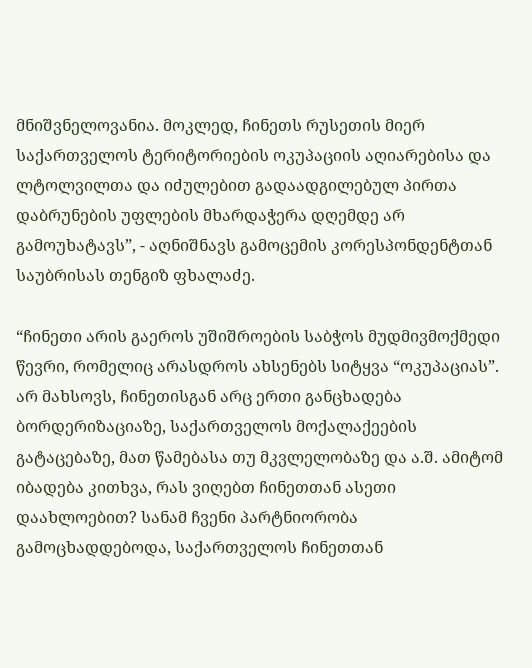მნიშვნელოვანია. მოკლედ, ჩინეთს რუსეთის მიერ საქართველოს ტერიტორიების ოკუპაციის აღიარებისა და ლტოლვილთა და იძულებით გადაადგილებულ პირთა დაბრუნების უფლების მხარდაჭერა დღემდე არ გამოუხატავს”, - აღნიშნავს გამოცემის კორესპონდენტთან საუბრისას თენგიზ ფხალაძე.

“ჩინეთი არის გაეროს უშიშროების საბჭოს მუდმივმოქმედი წევრი, რომელიც არასდროს ახსენებს სიტყვა “ოკუპაციას”. არ მახსოვს, ჩინეთისგან არც ერთი განცხადება ბორდერიზაციაზე, საქართველოს მოქალაქეების გატაცებაზე, მათ წამებასა თუ მკვლელობაზე და ა.შ. ამიტომ იბადება კითხვა, რას ვიღებთ ჩინეთთან ასეთი დაახლოებით? სანამ ჩვენი პარტნიორობა გამოცხადდებოდა, საქართველოს ჩინეთთან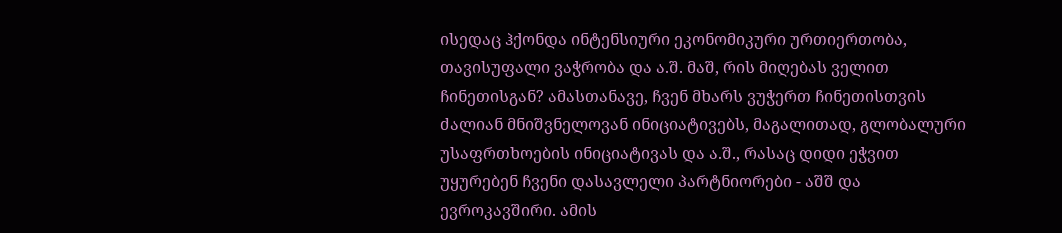ისედაც ჰქონდა ინტენსიური ეკონომიკური ურთიერთობა, თავისუფალი ვაჭრობა და ა.შ. მაშ, რის მიღებას ველით ჩინეთისგან? ამასთანავე, ჩვენ მხარს ვუჭერთ ჩინეთისთვის ძალიან მნიშვნელოვან ინიციატივებს, მაგალითად, გლობალური უსაფრთხოების ინიციატივას და ა.შ., რასაც დიდი ეჭვით უყურებენ ჩვენი დასავლელი პარტნიორები - აშშ და ევროკავშირი. ამის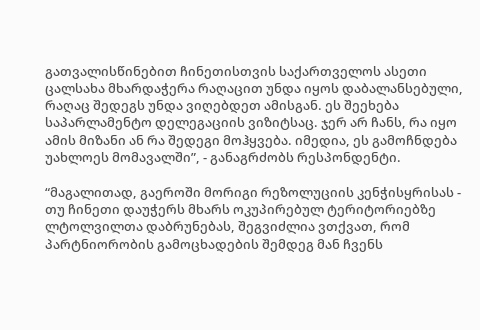გათვალისწინებით ჩინეთისთვის საქართველოს ასეთი ცალსახა მხარდაჭერა რაღაცით უნდა იყოს დაბალანსებული, რაღაც შედეგს უნდა ვიღებდეთ ამისგან. ეს შეეხება საპარლამენტო დელეგაციის ვიზიტსაც. ჯერ არ ჩანს, რა იყო ამის მიზანი ან რა შედეგი მოჰყვება. იმედია, ეს გამოჩნდება უახლოეს მომავალში”, - განაგრძობს რესპონდენტი.

“მაგალითად, გაეროში მორიგი რეზოლუციის კენჭისყრისას - თუ ჩინეთი დაუჭერს მხარს ოკუპირებულ ტერიტორიებზე ლტოლვილთა დაბრუნებას, შეგვიძლია ვთქვათ, რომ პარტნიორობის გამოცხადების შემდეგ მან ჩვენს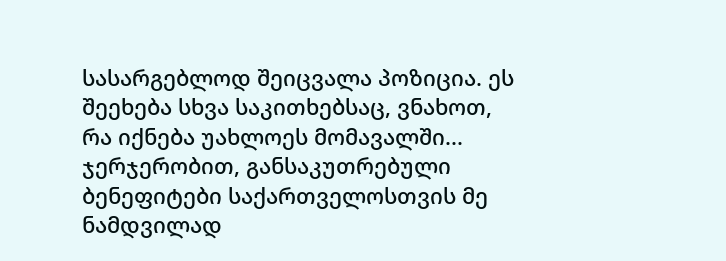სასარგებლოდ შეიცვალა პოზიცია. ეს შეეხება სხვა საკითხებსაც, ვნახოთ, რა იქნება უახლოეს მომავალში... ჯერჯერობით, განსაკუთრებული ბენეფიტები საქართველოსთვის მე ნამდვილად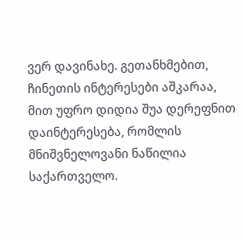ვერ დავინახე. გეთანხმებით, ჩინეთის ინტერესები აშკარაა, მით უფრო დიდია შუა დერეფნით დაინტერესება, რომლის მნიშვნელოვანი ნაწილია საქართველო.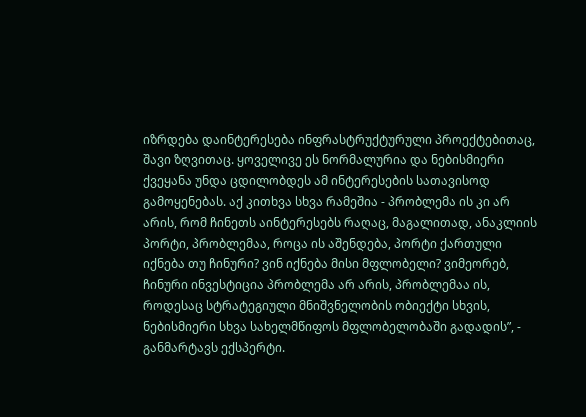იზრდება დაინტერესება ინფრასტრუქტურული პროექტებითაც, შავი ზღვითაც. ყოველივე ეს ნორმალურია და ნებისმიერი ქვეყანა უნდა ცდილობდეს ამ ინტერესების სათავისოდ გამოყენებას. აქ კითხვა სხვა რამეშია - პრობლემა ის კი არ არის, რომ ჩინეთს აინტერესებს რაღაც, მაგალითად, ანაკლიის პორტი, პრობლემაა, როცა ის აშენდება, პორტი ქართული იქნება თუ ჩინური? ვინ იქნება მისი მფლობელი? ვიმეორებ, ჩინური ინვესტიცია პრობლემა არ არის, პრობლემაა ის, როდესაც სტრატეგიული მნიშვნელობის ობიექტი სხვის, ნებისმიერი სხვა სახელმწიფოს მფლობელობაში გადადის”, - განმარტავს ექსპერტი.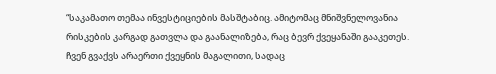“საკამათო თემაა ინვესტიციების მასშტაბიც. ამიტომაც მნიშვნელოვანია რისკების კარგად გათვლა და გაანალიზება, რაც ბევრ ქვეყანაში გააკეთეს. ჩვენ გვაქვს არაერთი ქვეყნის მაგალითი, სადაც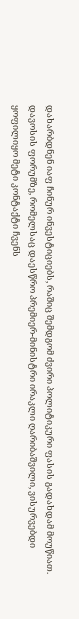დახარბდნენ იაფ ჩინურ ინვესტიციებს, რაშიც შემდგომ ძვირი პოლიტიკური ფასის გადახდამ მოუწიათ. დავოსის ფორუმზე, რომელსაც დაესწრო პრემიერ-მინისტრი ირაკლი ღარიბაშვილი, ვისურვებდი ყოფილიყო მეტი კონტაქტი ჩვენს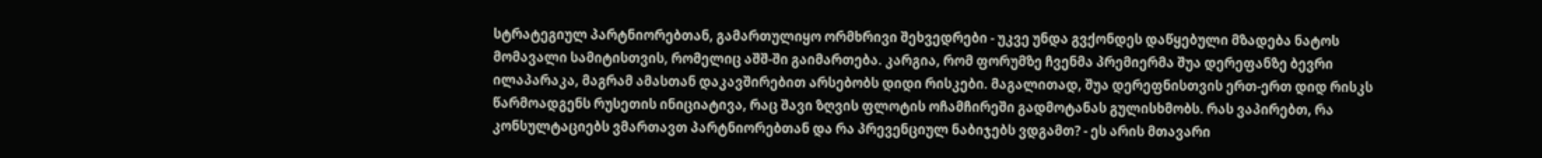სტრატეგიულ პარტნიორებთან, გამართულიყო ორმხრივი შეხვედრები - უკვე უნდა გვქონდეს დაწყებული მზადება ნატოს მომავალი სამიტისთვის, რომელიც აშშ-ში გაიმართება. კარგია, რომ ფორუმზე ჩვენმა პრემიერმა შუა დერეფანზე ბევრი ილაპარაკა, მაგრამ ამასთან დაკავშირებით არსებობს დიდი რისკები. მაგალითად, შუა დერეფნისთვის ერთ-ერთ დიდ რისკს წარმოადგენს რუსეთის ინიციატივა, რაც შავი ზღვის ფლოტის ოჩამჩირეში გადმოტანას გულისხმობს. რას ვაპირებთ, რა კონსულტაციებს ვმართავთ პარტნიორებთან და რა პრევენციულ ნაბიჯებს ვდგამთ? - ეს არის მთავარი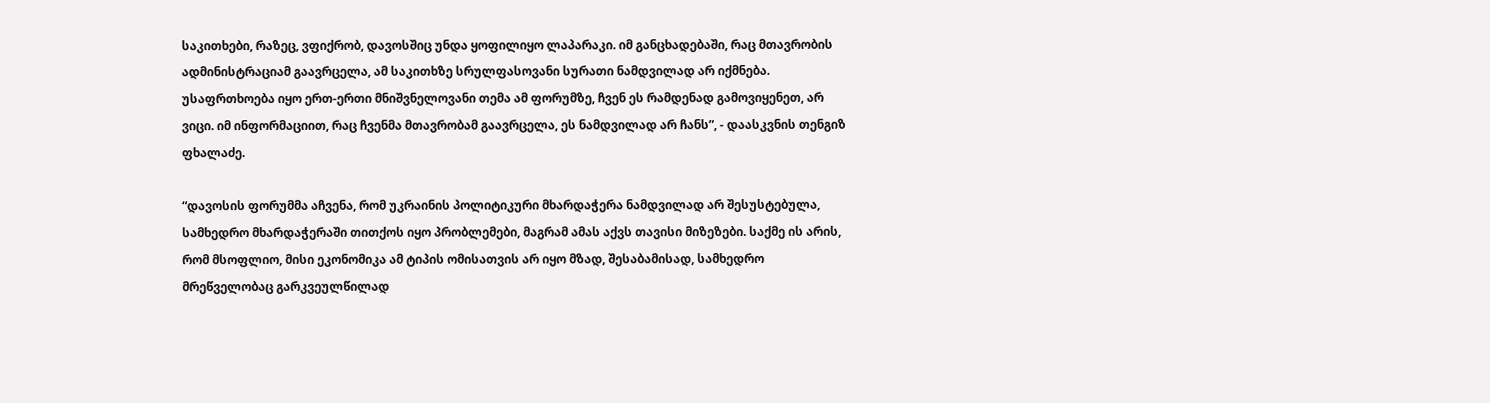საკითხები, რაზეც, ვფიქრობ, დავოსშიც უნდა ყოფილიყო ლაპარაკი. იმ განცხადებაში, რაც მთავრობის ადმინისტრაციამ გაავრცელა, ამ საკითხზე სრულფასოვანი სურათი ნამდვილად არ იქმნება. უსაფრთხოება იყო ერთ-ერთი მნიშვნელოვანი თემა ამ ფორუმზე, ჩვენ ეს რამდენად გამოვიყენეთ, არ ვიცი. იმ ინფორმაციით, რაც ჩვენმა მთავრობამ გაავრცელა, ეს ნამდვილად არ ჩანს”, - დაასკვნის თენგიზ ფხალაძე.

“დავოსის ფორუმმა აჩვენა, რომ უკრაინის პოლიტიკური მხარდაჭერა ნამდვილად არ შესუსტებულა, სამხედრო მხარდაჭერაში თითქოს იყო პრობლემები, მაგრამ ამას აქვს თავისი მიზეზები. საქმე ის არის, რომ მსოფლიო, მისი ეკონომიკა ამ ტიპის ომისათვის არ იყო მზად, შესაბამისად, სამხედრო მრეწველობაც გარკვეულწილად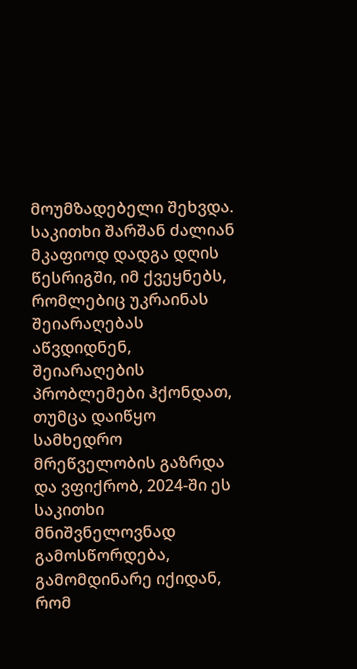მოუმზადებელი შეხვდა. საკითხი შარშან ძალიან მკაფიოდ დადგა დღის წესრიგში, იმ ქვეყნებს, რომლებიც უკრაინას შეიარაღებას აწვდიდნენ, შეიარაღების პრობლემები ჰქონდათ, თუმცა დაიწყო სამხედრო მრეწველობის გაზრდა და ვფიქრობ, 2024-ში ეს საკითხი მნიშვნელოვნად გამოსწორდება, გამომდინარე იქიდან, რომ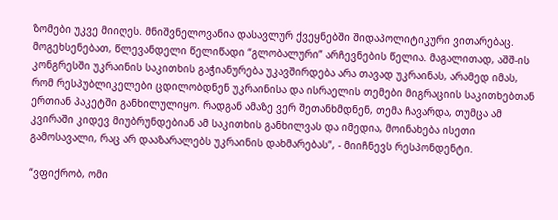ზომები უკვე მიიღეს. მნიშვნელოვანია დასავლურ ქვეყნებში შიდაპოლიტიკური ვითარებაც. მოგეხსენებათ, წლევანდელი წელიწადი “გლობალური” არჩევნების წელია. მაგალითად, აშშ-ის კონგრესში უკრაინის საკითხის გაჭიანურება უკავშირდება არა თავად უკრაინას, არამედ იმას, რომ რესპუბლიკელები ცდილობდნენ უკრაინისა და ისრაელის თემები მიგრაციის საკითხებთან ერთიან პაკეტში განხილულიყო. რადგან ამაზე ვერ შეთანხმდნენ, თემა ჩავარდა, თუმცა ამ კვირაში კიდევ მიუბრუნდებიან ამ საკითხის განხილვას და იმედია, მოინახება ისეთი გამოსავალი, რაც არ დააზარალებს უკრაინის დახმარებას”, - მიიჩნევს რესპონდენტი.

“ვფიქრობ, ომი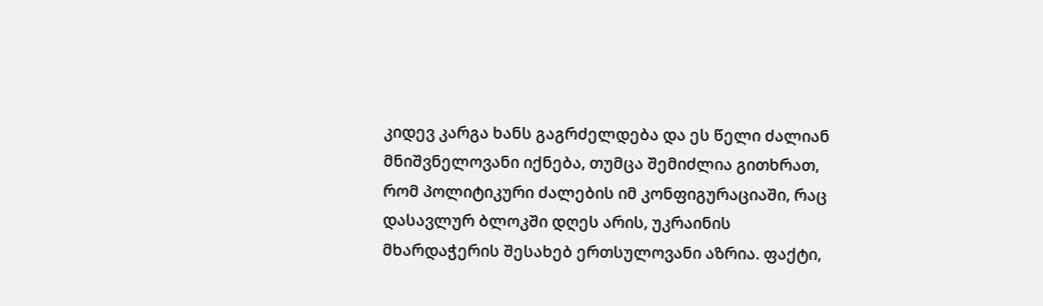კიდევ კარგა ხანს გაგრძელდება და ეს წელი ძალიან მნიშვნელოვანი იქნება, თუმცა შემიძლია გითხრათ, რომ პოლიტიკური ძალების იმ კონფიგურაციაში, რაც დასავლურ ბლოკში დღეს არის, უკრაინის მხარდაჭერის შესახებ ერთსულოვანი აზრია. ფაქტი,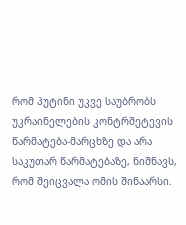რომ პუტინი უკვე საუბრობს უკრაინელების კონტრშეტევის წარმატება-მარცხზე და არა საკუთარ წარმატებაზე, ნიშნავს, რომ შეიცვალა ომის შინაარსი.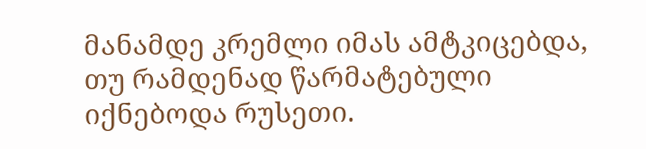მანამდე კრემლი იმას ამტკიცებდა, თუ რამდენად წარმატებული იქნებოდა რუსეთი.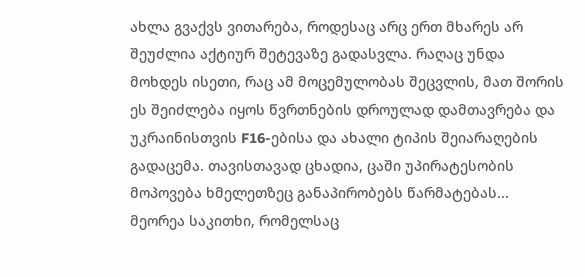ახლა გვაქვს ვითარება, როდესაც არც ერთ მხარეს არ შეუძლია აქტიურ შეტევაზე გადასვლა. რაღაც უნდა მოხდეს ისეთი, რაც ამ მოცემულობას შეცვლის, მათ შორის ეს შეიძლება იყოს წვრთნების დროულად დამთავრება და უკრაინისთვის F16-ებისა და ახალი ტიპის შეიარაღების გადაცემა. თავისთავად ცხადია, ცაში უპირატესობის მოპოვება ხმელეთზეც განაპირობებს წარმატებას... მეორეა საკითხი, რომელსაც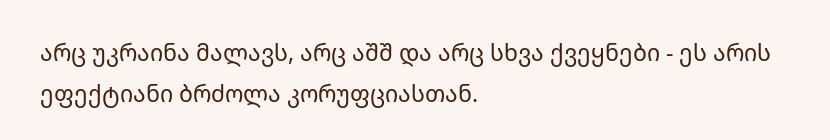არც უკრაინა მალავს, არც აშშ და არც სხვა ქვეყნები - ეს არის ეფექტიანი ბრძოლა კორუფციასთან.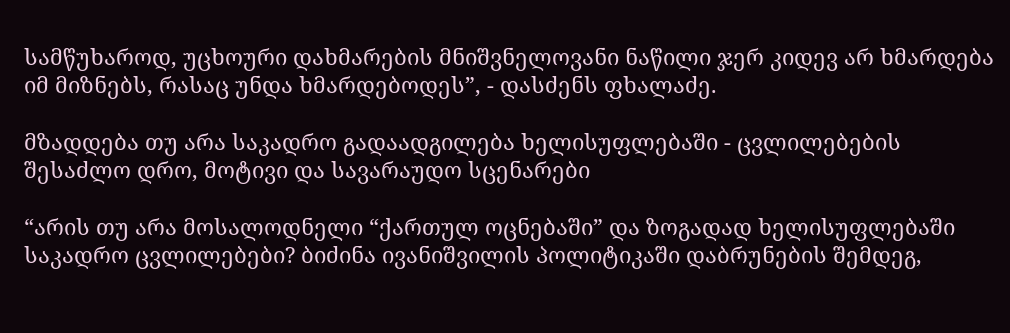სამწუხაროდ, უცხოური დახმარების მნიშვნელოვანი ნაწილი ჯერ კიდევ არ ხმარდება იმ მიზნებს, რასაც უნდა ხმარდებოდეს”, - დასძენს ფხალაძე.

მზადდება თუ არა საკადრო გადაადგილება ხელისუფლებაში - ცვლილებების შესაძლო დრო, მოტივი და სავარაუდო სცენარები

“არის თუ არა მოსალოდნელი “ქართულ ოცნებაში” და ზოგადად ხელისუფლებაში საკადრო ცვლილებები? ბიძინა ივანიშვილის პოლიტიკაში დაბრუნების შემდეგ,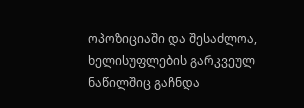ოპოზიციაში და შესაძლოა, ხელისუფლების გარკვეულ ნაწილშიც გაჩნდა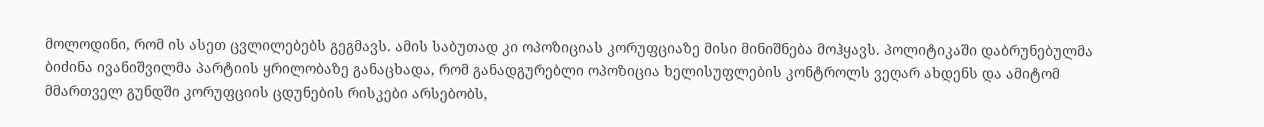მოლოდინი, რომ ის ასეთ ცვლილებებს გეგმავს. ამის საბუთად კი ოპოზიციას კორუფციაზე მისი მინიშნება მოჰყავს. პოლიტიკაში დაბრუნებულმა ბიძინა ივანიშვილმა პარტიის ყრილობაზე განაცხადა, რომ განადგურებლი ოპოზიცია ხელისუფლების კონტროლს ვეღარ ახდენს და ამიტომ მმართველ გუნდში კორუფციის ცდუნების რისკები არსებობს,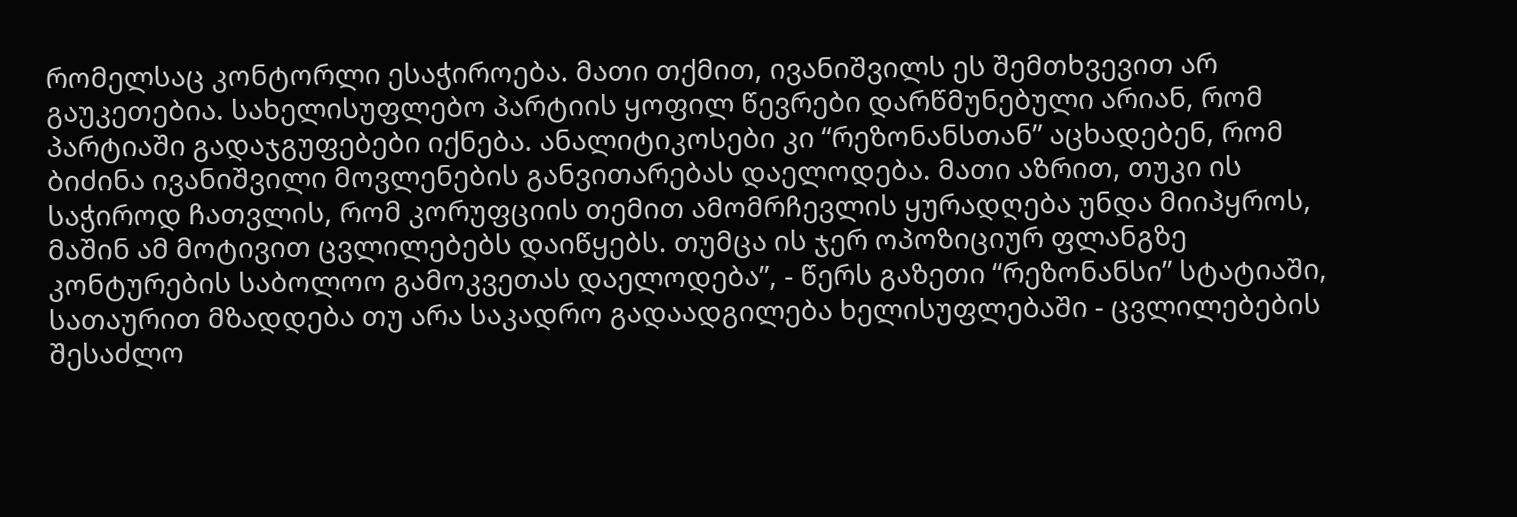რომელსაც კონტორლი ესაჭიროება. მათი თქმით, ივანიშვილს ეს შემთხვევით არ გაუკეთებია. სახელისუფლებო პარტიის ყოფილ წევრები დარწმუნებული არიან, რომ პარტიაში გადაჯგუფებები იქნება. ანალიტიკოსები კი “რეზონანსთან” აცხადებენ, რომ ბიძინა ივანიშვილი მოვლენების განვითარებას დაელოდება. მათი აზრით, თუკი ის საჭიროდ ჩათვლის, რომ კორუფციის თემით ამომრჩევლის ყურადღება უნდა მიიპყროს, მაშინ ამ მოტივით ცვლილებებს დაიწყებს. თუმცა ის ჯერ ოპოზიციურ ფლანგზე კონტურების საბოლოო გამოკვეთას დაელოდება”, - წერს გაზეთი “რეზონანსი” სტატიაში, სათაურით მზადდება თუ არა საკადრო გადაადგილება ხელისუფლებაში - ცვლილებების შესაძლო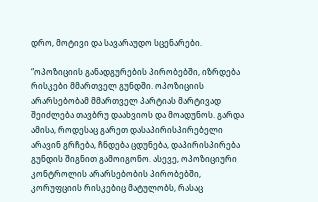დრო, მოტივი და სავარაუდო სცენარები.

“ოპოზიციის განადგურების პირობებში, იზრდება რისკები მმართველ გუნდში. ოპოზიციის არარსებობამ მმართველ პარტიას მარტივად შეიძლება თავბრუ დაახვიოს და მოადუნოს. გარდა ამისა, როდესაც გარეთ დასაპირისპირებელი არავინ გრჩება, ჩნდება ცდუნება, დაპირისპირება გუნდის შიგნით გამოიგონო. ასევე, ოპოზიციური კონტროლის არარსებობის პირობებში, კორუფციის რისკებიც მატულობს, რასაც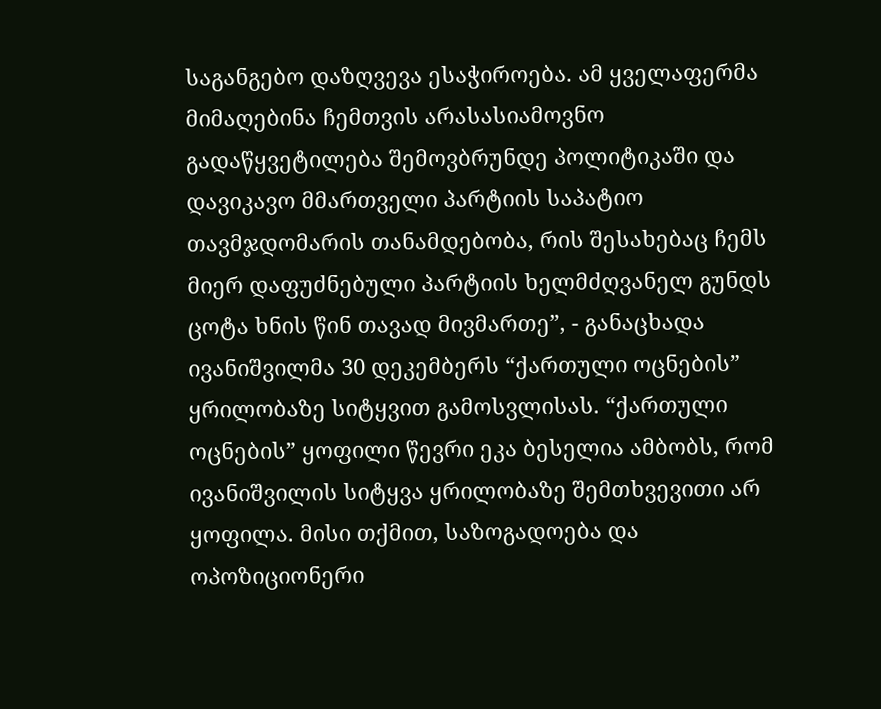საგანგებო დაზღვევა ესაჭიროება. ამ ყველაფერმა მიმაღებინა ჩემთვის არასასიამოვნო გადაწყვეტილება შემოვბრუნდე პოლიტიკაში და დავიკავო მმართველი პარტიის საპატიო თავმჯდომარის თანამდებობა, რის შესახებაც ჩემს მიერ დაფუძნებული პარტიის ხელმძღვანელ გუნდს ცოტა ხნის წინ თავად მივმართე”, - განაცხადა ივანიშვილმა 30 დეკემბერს “ქართული ოცნების” ყრილობაზე სიტყვით გამოსვლისას. “ქართული ოცნების” ყოფილი წევრი ეკა ბესელია ამბობს, რომ ივანიშვილის სიტყვა ყრილობაზე შემთხვევითი არ ყოფილა. მისი თქმით, საზოგადოება და ოპოზიციონერი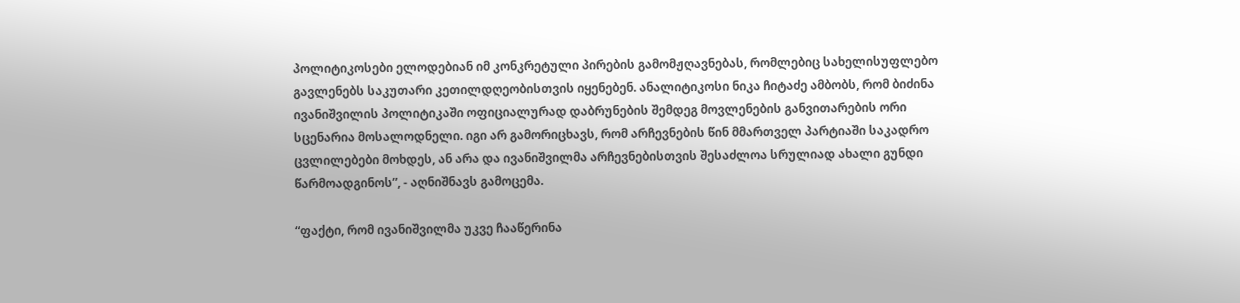პოლიტიკოსები ელოდებიან იმ კონკრეტული პირების გამომჟღავნებას, რომლებიც სახელისუფლებო გავლენებს საკუთარი კეთილდღეობისთვის იყენებენ. ანალიტიკოსი ნიკა ჩიტაძე ამბობს, რომ ბიძინა ივანიშვილის პოლიტიკაში ოფიციალურად დაბრუნების შემდეგ მოვლენების განვითარების ორი სცენარია მოსალოდნელი. იგი არ გამორიცხავს, რომ არჩევნების წინ მმართველ პარტიაში საკადრო ცვლილებები მოხდეს, ან არა და ივანიშვილმა არჩევნებისთვის შესაძლოა სრულიად ახალი გუნდი წარმოადგინოს”, - აღნიშნავს გამოცემა.

“ფაქტი, რომ ივანიშვილმა უკვე ჩააწერინა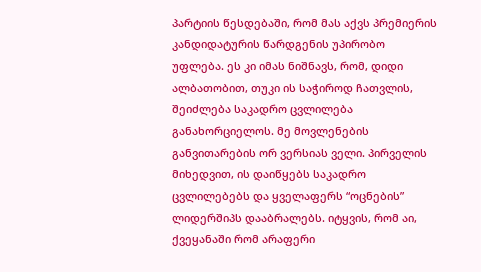პარტიის წესდებაში, რომ მას აქვს პრემიერის კანდიდატურის წარდგენის უპირობო უფლება. ეს კი იმას ნიშნავს, რომ, დიდი ალბათობით, თუკი ის საჭიროდ ჩათვლის, შეიძლება საკადრო ცვლილება განახორციელოს. მე მოვლენების განვითარების ორ ვერსიას ველი. პირველის მიხედვით, ის დაიწყებს საკადრო ცვლილებებს და ყველაფერს “ოცნების” ლიდერშიპს დააბრალებს. იტყვის, რომ აი, ქვეყანაში რომ არაფერი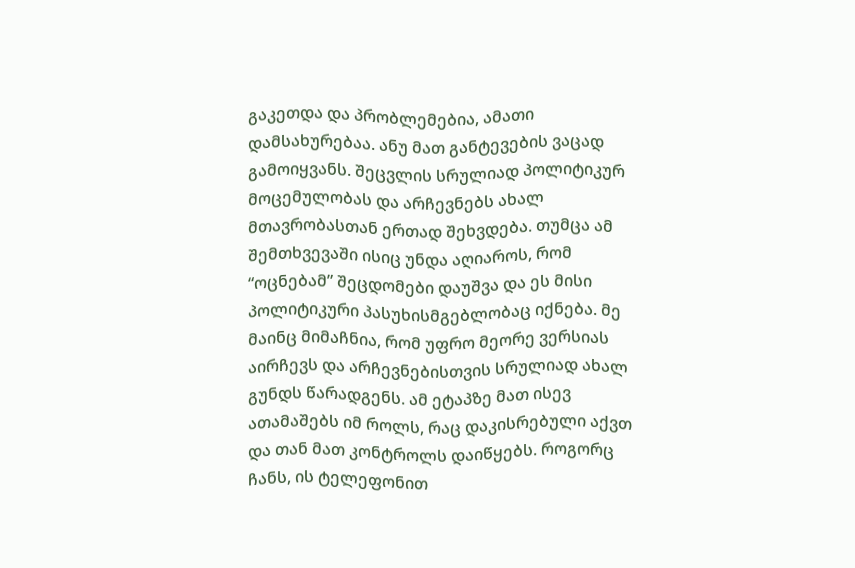გაკეთდა და პრობლემებია, ამათი დამსახურებაა. ანუ მათ განტევების ვაცად გამოიყვანს. შეცვლის სრულიად პოლიტიკურ მოცემულობას და არჩევნებს ახალ მთავრობასთან ერთად შეხვდება. თუმცა ამ შემთხვევაში ისიც უნდა აღიაროს, რომ “ოცნებამ” შეცდომები დაუშვა და ეს მისი პოლიტიკური პასუხისმგებლობაც იქნება. მე მაინც მიმაჩნია, რომ უფრო მეორე ვერსიას აირჩევს და არჩევნებისთვის სრულიად ახალ გუნდს წარადგენს. ამ ეტაპზე მათ ისევ ათამაშებს იმ როლს, რაც დაკისრებული აქვთ და თან მათ კონტროლს დაიწყებს. როგორც ჩანს, ის ტელეფონით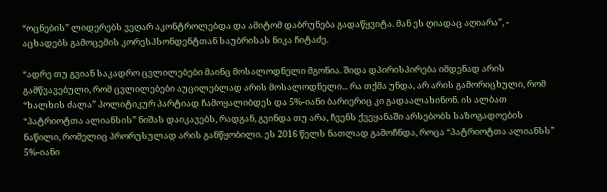“ოცნების” ლიდერებს ვეღარ აკონტროლებდა და ამიტომ დაბრუნება გადაწყვიტა. მან ეს ღიადაც აღიარა”, - აცხადებს გამოცემის კორესპსონდენტთან საუბრისას ნიკა ჩიტაძე.

“ადრე თუ გვიან საკადრო ცვლილებები მაინც მოსალოდნელი მგონია. შიდა დპირისპირება იმდენად არის გამწვავებული, რომ ცვლილებები აუცილებლად არის მოსალოდნელი... რა თქმა უნდა, არ არის გამორიცხული, რომ “ხალხის ძალა” პოლიტიკურ პარტიად ჩამოყალიბდეს და 5%-იანი ბარიერიც კი გადაალახინონ. ის ალბათ “პატრიოტთა ალიანსის” ნიშას დაიკავებს, რადგან, გვინდა თუ არა, ჩვენს ქვეყანაში არსებობს საზოგადოების ნაწილი, რომელიც პრორუსულად არის განწყობილი. ეს 2016 წელს ნათლად გამოჩნდა, როცა “პატრიოტთა ალიანსს” 5%-იანი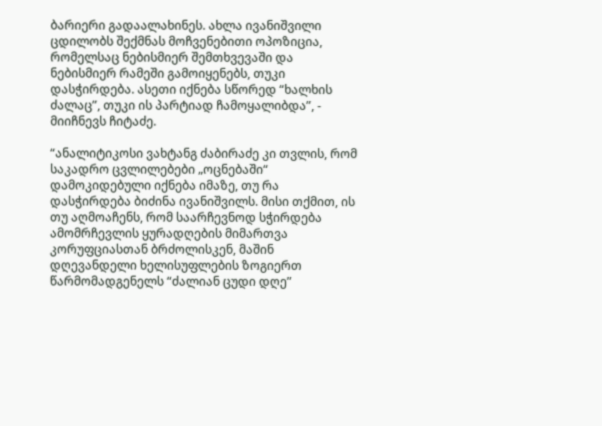ბარიერი გადაალახინეს. ახლა ივანიშვილი ცდილობს შექმნას მოჩვენებითი ოპოზიცია, რომელსაც ნებისმიერ შემთხვევაში და ნებისმიერ რამეში გამოიყენებს, თუკი დასჭირდება. ასეთი იქნება სწორედ “ხალხის ძალაც”, თუკი ის პარტიად ჩამოყალიბდა”, - მიიჩნევს ჩიტაძე.

“ანალიტიკოსი ვახტანგ ძაბირაძე კი თვლის, რომ საკადრო ცვლილებები „ოცნებაში“ დამოკიდებული იქნება იმაზე, თუ რა დასჭირდება ბიძინა ივანიშვილს. მისი თქმით, ის თუ აღმოაჩენს, რომ საარჩევნოდ სჭირდება ამომრჩევლის ყურადღების მიმართვა კორუფციასთან ბრძოლისკენ, მაშინ დღევანდელი ხელისუფლების ზოგიერთ წარმომადგენელს “ძალიან ცუდი დღე”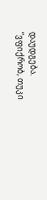დაუდგება. “ვფიქრობ, თუკი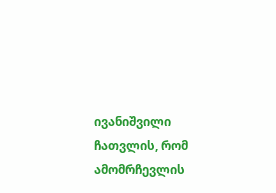ივანიშვილი ჩათვლის, რომ ამომრჩევლის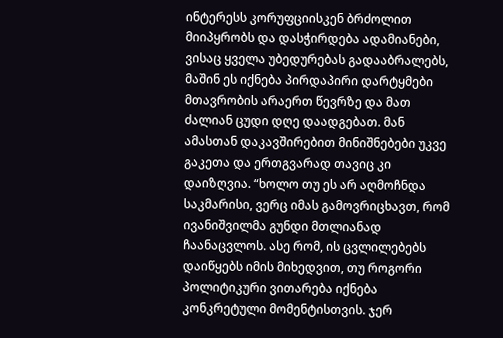ინტერესს კორუფციისკენ ბრძოლით მიიპყრობს და დასჭირდება ადამიანები, ვისაც ყველა უბედურებას გადააბრალებს, მაშინ ეს იქნება პირდაპირი დარტყმები მთავრობის არაერთ წევრზე და მათ ძალიან ცუდი დღე დაადგებათ. მან ამასთან დაკავშირებით მინიშნებები უკვე გაკეთა და ერთგვარად თავიც კი დაიზღვია. “ხოლო თუ ეს არ აღმოჩნდა საკმარისი, ვერც იმას გამოვრიცხავთ, რომ ივანიშვილმა გუნდი მთლიანად ჩაანაცვლოს. ასე რომ, ის ცვლილებებს დაიწყებს იმის მიხედვით, თუ როგორი პოლიტიკური ვითარება იქნება კონკრეტული მომენტისთვის. ჯერ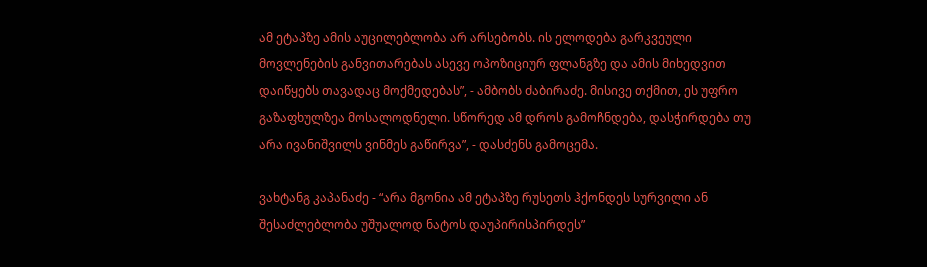ამ ეტაპზე ამის აუცილებლობა არ არსებობს. ის ელოდება გარკვეული მოვლენების განვითარებას ასევე ოპოზიციურ ფლანგზე და ამის მიხედვით დაიწყებს თავადაც მოქმედებას”, - ამბობს ძაბირაძე. მისივე თქმით, ეს უფრო გაზაფხულზეა მოსალოდნელი. სწორედ ამ დროს გამოჩნდება, დასჭირდება თუ არა ივანიშვილს ვინმეს გაწირვა”, - დასძენს გამოცემა.

ვახტანგ კაპანაძე - “არა მგონია ამ ეტაპზე რუსეთს ჰქონდეს სურვილი ან შესაძლებლობა უშუალოდ ნატოს დაუპირისპირდეს”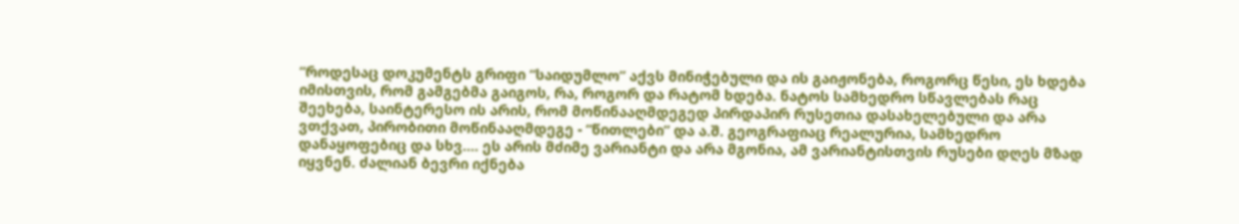“როდესაც დოკუმენტს გრიფი “საიდუმლო” აქვს მინიჭებული და ის გაიჟონება, როგორც წესი, ეს ხდება იმისთვის, რომ გამგებმა გაიგოს, რა, როგორ და რატომ ხდება. ნატოს სამხედრო სწავლებას რაც შეეხება, საინტერესო ის არის, რომ მოწინააღმდეგედ პირდაპირ რუსეთია დასახელებული და არა ვთქვათ, პირობითი მოწინააღმდეგე - “წითლები” და ა.შ. გეოგრაფიაც რეალურია, სამხედრო დანაყოფებიც და სხვ.... ეს არის მძიმე ვარიანტი და არა მგონია, ამ ვარიანტისთვის რუსები დღეს მზად იყვნენ. ძალიან ბევრი იქნება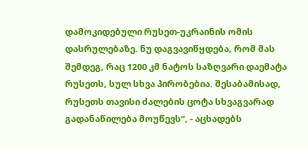დამოკიდებული რუსეთ-უკრაინის ომის დასრულებაზე. ნუ დაგვავიწყდება, რომ მას შემდეგ, რაც 1200 კმ ნატოს საზღვარი დაემატა რუსეთს, სულ სხვა პირობებია. შესაბამისად, რუსეთს თავისი ძალების ცოტა სხვაგვარად გადანაწილება მოუწევს”, - აცხადებს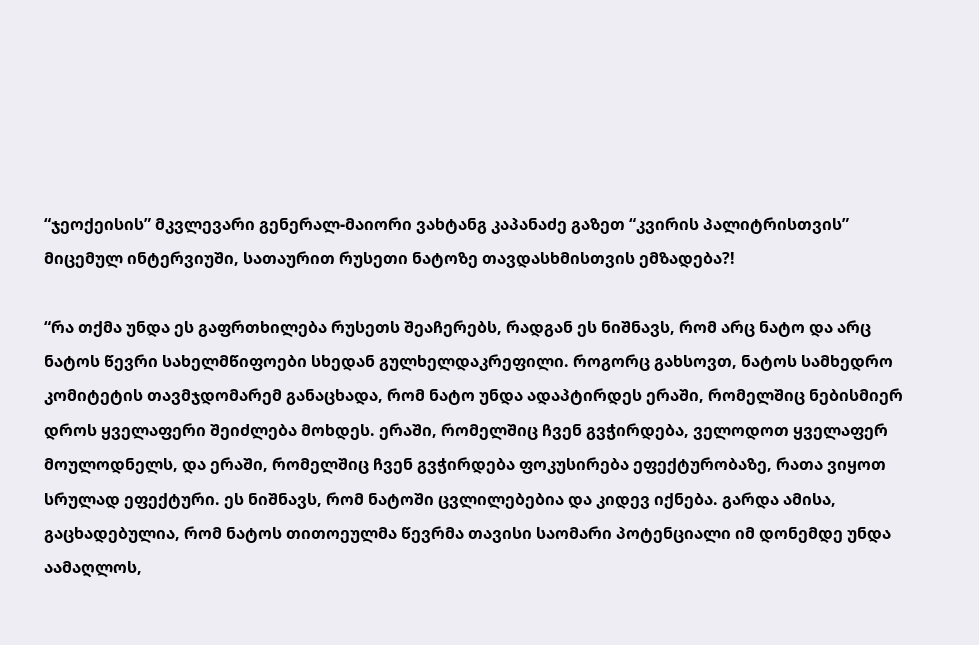“ჯეოქეისის” მკვლევარი გენერალ-მაიორი ვახტანგ კაპანაძე გაზეთ “კვირის პალიტრისთვის” მიცემულ ინტერვიუში, სათაურით რუსეთი ნატოზე თავდასხმისთვის ემზადება?!

“რა თქმა უნდა ეს გაფრთხილება რუსეთს შეაჩერებს, რადგან ეს ნიშნავს, რომ არც ნატო და არც ნატოს წევრი სახელმწიფოები სხედან გულხელდაკრეფილი. როგორც გახსოვთ, ნატოს სამხედრო კომიტეტის თავმჯდომარემ განაცხადა, რომ ნატო უნდა ადაპტირდეს ერაში, რომელშიც ნებისმიერ დროს ყველაფერი შეიძლება მოხდეს. ერაში, რომელშიც ჩვენ გვჭირდება, ველოდოთ ყველაფერ მოულოდნელს, და ერაში, რომელშიც ჩვენ გვჭირდება ფოკუსირება ეფექტურობაზე, რათა ვიყოთ სრულად ეფექტური. ეს ნიშნავს, რომ ნატოში ცვლილებებია და კიდევ იქნება. გარდა ამისა, გაცხადებულია, რომ ნატოს თითოეულმა წევრმა თავისი საომარი პოტენციალი იმ დონემდე უნდა აამაღლოს,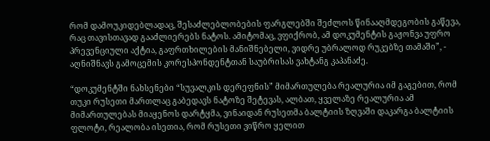რომ დამოუკიდებლადაც, შესაძლებლობების ფარგლებში შეძლოს წინააღმდეგობის გაწევა, რაც თავისთავად გააძლიერებს ნატოს. ამიტომაც, ვფიქრობ, ამ დოკუმენტის გაჟონვა უფრო პრევენციული აქტია, გაფრთხილების მანიშნებელი, ვიდრე უბრალოდ რუკებზე თამაში”, - აღნიშნავს გამოცემის კორესპონდენტთან საუბრისას ვახტანგ კაპანაძე.

“დოკუმენტში ნახსენები “სუვალკის დერეფნის” მიმართულება რეალურია იმ გაგებით, რომ თუკი რუსეთი მართლაც გაბედავს ნატოზე შეტევას, ალბათ, ყველაზე რეალურია ამ მიმართულებას მიაყენოს დარტყმა, ვინაიდან რუსეთმა ბალტიის ზღვაში დაკარგა ბალტიის ფლოტი, რეალობა ისეთია, რომ რუსეთი ვიწრო ყელით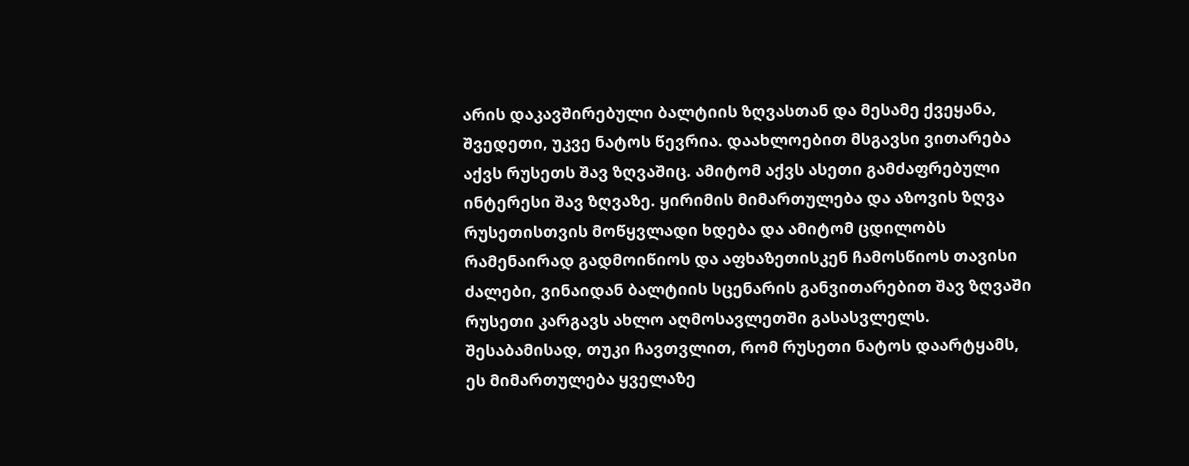არის დაკავშირებული ბალტიის ზღვასთან და მესამე ქვეყანა, შვედეთი, უკვე ნატოს წევრია. დაახლოებით მსგავსი ვითარება აქვს რუსეთს შავ ზღვაშიც. ამიტომ აქვს ასეთი გამძაფრებული ინტერესი შავ ზღვაზე. ყირიმის მიმართულება და აზოვის ზღვა რუსეთისთვის მოწყვლადი ხდება და ამიტომ ცდილობს რამენაირად გადმოიწიოს და აფხაზეთისკენ ჩამოსწიოს თავისი ძალები, ვინაიდან ბალტიის სცენარის განვითარებით შავ ზღვაში რუსეთი კარგავს ახლო აღმოსავლეთში გასასვლელს. შესაბამისად, თუკი ჩავთვლით, რომ რუსეთი ნატოს დაარტყამს, ეს მიმართულება ყველაზე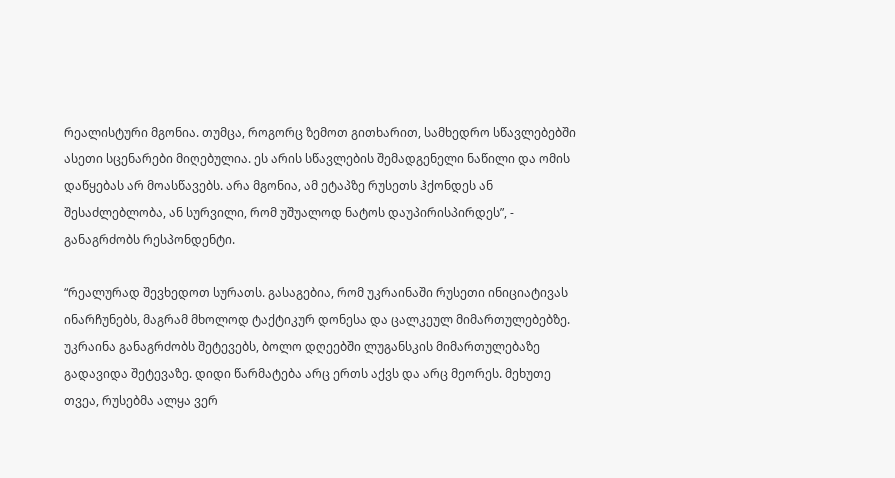რეალისტური მგონია. თუმცა, როგორც ზემოთ გითხარით, სამხედრო სწავლებებში ასეთი სცენარები მიღებულია. ეს არის სწავლების შემადგენელი ნაწილი და ომის დაწყებას არ მოასწავებს. არა მგონია, ამ ეტაპზე რუსეთს ჰქონდეს ან შესაძლებლობა, ან სურვილი, რომ უშუალოდ ნატოს დაუპირისპირდეს”, - განაგრძობს რესპონდენტი.

“რეალურად შევხედოთ სურათს. გასაგებია, რომ უკრაინაში რუსეთი ინიციატივას ინარჩუნებს, მაგრამ მხოლოდ ტაქტიკურ დონესა და ცალკეულ მიმართულებებზე. უკრაინა განაგრძობს შეტევებს, ბოლო დღეებში ლუგანსკის მიმართულებაზე გადავიდა შეტევაზე. დიდი წარმატება არც ერთს აქვს და არც მეორეს. მეხუთე თვეა, რუსებმა ალყა ვერ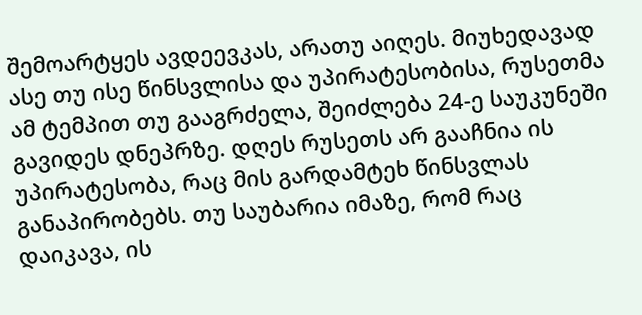შემოარტყეს ავდეევკას, არათუ აიღეს. მიუხედავად ასე თუ ისე წინსვლისა და უპირატესობისა, რუსეთმა ამ ტემპით თუ გააგრძელა, შეიძლება 24-ე საუკუნეში გავიდეს დნეპრზე. დღეს რუსეთს არ გააჩნია ის უპირატესობა, რაც მის გარდამტეხ წინსვლას განაპირობებს. თუ საუბარია იმაზე, რომ რაც დაიკავა, ის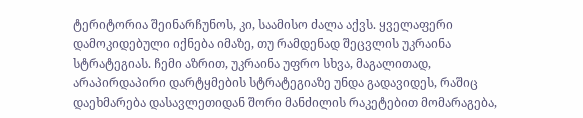ტერიტორია შეინარჩუნოს, კი, საამისო ძალა აქვს. ყველაფერი დამოკიდებული იქნება იმაზე, თუ რამდენად შეცვლის უკრაინა სტრატეგიას. ჩემი აზრით, უკრაინა უფრო სხვა, მაგალითად, არაპირდაპირი დარტყმების სტრატეგიაზე უნდა გადავიდეს, რაშიც დაეხმარება დასავლეთიდან შორი მანძილის რაკეტებით მომარაგება,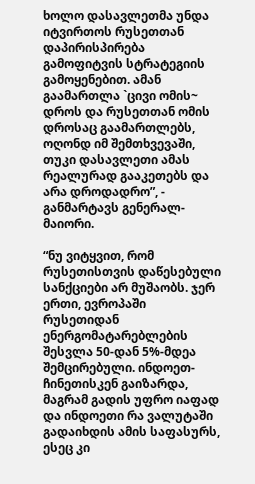ხოლო დასავლეთმა უნდა იტვირთოს რუსეთთან დაპირისპირება გამოფიტვის სტრატეგიის გამოყენებით. ამან გაამართლა `ცივი ომის~ დროს და რუსეთთან ომის დროსაც გაამართლებს, ოღონდ იმ შემთხვევაში, თუკი დასავლეთი ამას რეალურად გააკეთებს და არა დროდადრო”, - განმარტავს გენერალ-მაიორი.

“ნუ ვიტყვით, რომ რუსეთისთვის დაწესებული სანქციები არ მუშაობს. ჯერ ერთი, ევროპაში რუსეთიდან ენერგომატარებლების შესვლა 50-დან 5%-მდეა შემცირებული. ინდოეთ-ჩინეთისკენ გაიზარდა, მაგრამ გადის უფრო იაფად და ინდოეთი რა ვალუტაში გადაიხდის ამის საფასურს, ესეც კი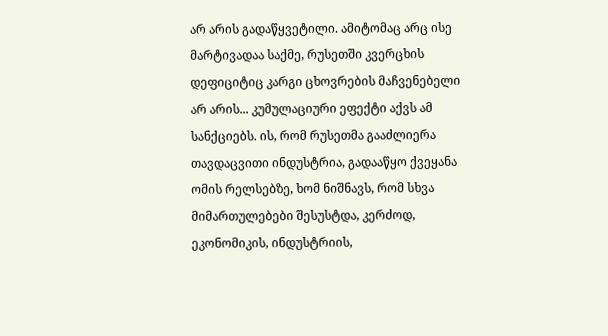არ არის გადაწყვეტილი. ამიტომაც არც ისე მარტივადაა საქმე, რუსეთში კვერცხის დეფიციტიც კარგი ცხოვრების მაჩვენებელი არ არის... კუმულაციური ეფექტი აქვს ამ სანქციებს. ის, რომ რუსეთმა გააძლიერა თავდაცვითი ინდუსტრია, გადააწყო ქვეყანა ომის რელსებზე, ხომ ნიშნავს, რომ სხვა მიმართულებები შესუსტდა, კერძოდ, ეკონომიკის, ინდუსტრიის,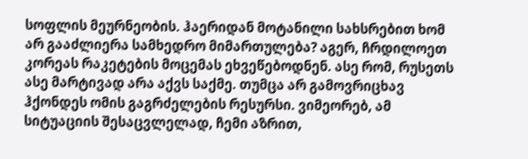სოფლის მეურნეობის. ჰაერიდან მოტანილი სახსრებით ხომ არ გააძლიერა სამხედრო მიმართულება? აგერ, ჩრდილოეთ კორეას რაკეტების მოცემას ეხვეწებოდნენ. ასე რომ, რუსეთს ასე მარტივად არა აქვს საქმე. თუმცა არ გამოვრიცხავ ჰქონდეს ომის გაგრძელების რესურსი. ვიმეორებ, ამ სიტუაციის შესაცვლელად, ჩემი აზრით,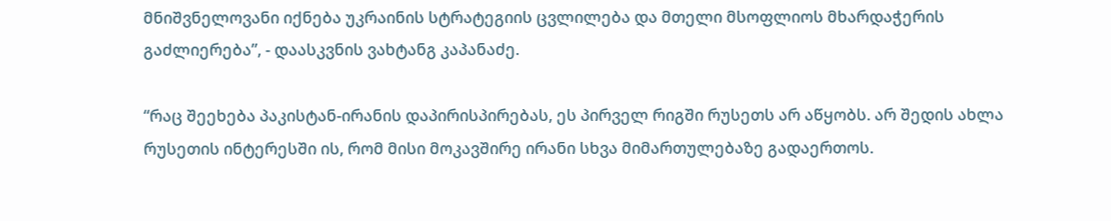მნიშვნელოვანი იქნება უკრაინის სტრატეგიის ცვლილება და მთელი მსოფლიოს მხარდაჭერის გაძლიერება”, - დაასკვნის ვახტანგ კაპანაძე.

“რაც შეეხება პაკისტან-ირანის დაპირისპირებას, ეს პირველ რიგში რუსეთს არ აწყობს. არ შედის ახლა რუსეთის ინტერესში ის, რომ მისი მოკავშირე ირანი სხვა მიმართულებაზე გადაერთოს.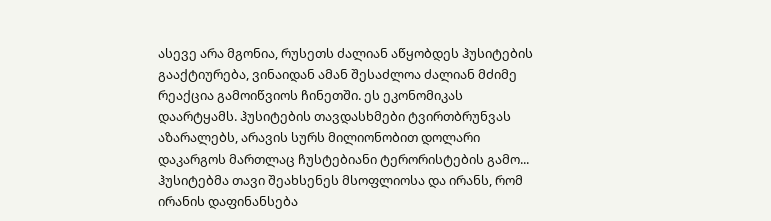ასევე არა მგონია, რუსეთს ძალიან აწყობდეს ჰუსიტების გააქტიურება, ვინაიდან ამან შესაძლოა ძალიან მძიმე რეაქცია გამოიწვიოს ჩინეთში. ეს ეკონომიკას დაარტყამს. ჰუსიტების თავდასხმები ტვირთბრუნვას აზარალებს, არავის სურს მილიონობით დოლარი დაკარგოს მართლაც ჩუსტებიანი ტერორისტების გამო... ჰუსიტებმა თავი შეახსენეს მსოფლიოსა და ირანს, რომ ირანის დაფინანსება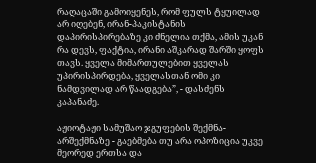რაღაცაში გამოიყენეს, რომ ფულს ტყუილად არ იღებენ, ირან-პაკისტანის დაპირისპირებაზე კი ძნელია თქმა, ამის უკან რა დევს, ფაქტია, ირანი აშკარად შარში ყოფს თავს. ყველა მიმართულებით ყველას უპირისპირდება, ყველასთან ომი კი ნამდვილად არ წაადგება”, - დასძენს კაპანაძე.

აჟიოტაჟი სამუშაო ჯგუფების შექმნა-არშექმნაზე - გაებმება თუ არა ოპოზიცია უკვე მეორედ ერთსა და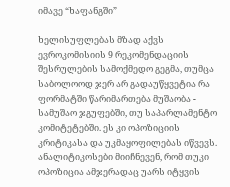იმავე “ხაფანგში”

ხელისუფლებას მზად აქვს ევროკომისიის 9 რეკომენდაციის შესრულების სამოქმედო გეგმა, თუმცა საბოლოოდ ჯერ არ გადაუწყვეტია რა ფორმატში წარიმართება მუშაობა - სამუშაო ჯგუფებში, თუ საპარლამენტო კომიტეტებში. ეს კი ოპოზიციის კრიტიკასა და უკმაყოფილებას იწვევს. ანალიტიკოსები მიიჩნევენ, რომ თუკი ოპოზიცია ამჯერადაც უარს იტყვის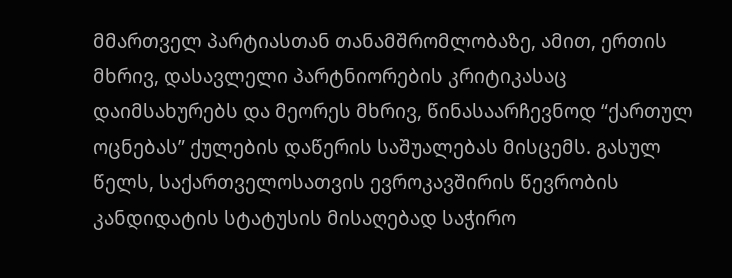მმართველ პარტიასთან თანამშრომლობაზე, ამით, ერთის მხრივ, დასავლელი პარტნიორების კრიტიკასაც დაიმსახურებს და მეორეს მხრივ, წინასაარჩევნოდ “ქართულ ოცნებას” ქულების დაწერის საშუალებას მისცემს. გასულ წელს, საქართველოსათვის ევროკავშირის წევრობის კანდიდატის სტატუსის მისაღებად საჭირო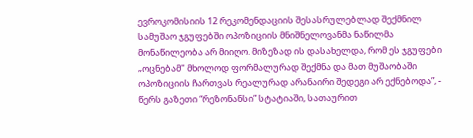ევროკომისიის 12 რეკომენდაციის შესასრულებლად შექმნილ სამუშაო ჯგუფებში ოპოზიციის მნიშნელოვანმა ნაწილმა მონაწილეობა არ მიიღო. მიზეზად ის დასახელდა, რომ ეს ჯგუფები „ოცნებამ" მხოლოდ ფორმალურად შექმნა და მათ მუშაობაში ოპოზიციის ჩართვას რეალურად არანაირი შედეგი არ ექნებოდა”, - წერს გაზეთი “რეზონანსი” სტატიაში, სათაურით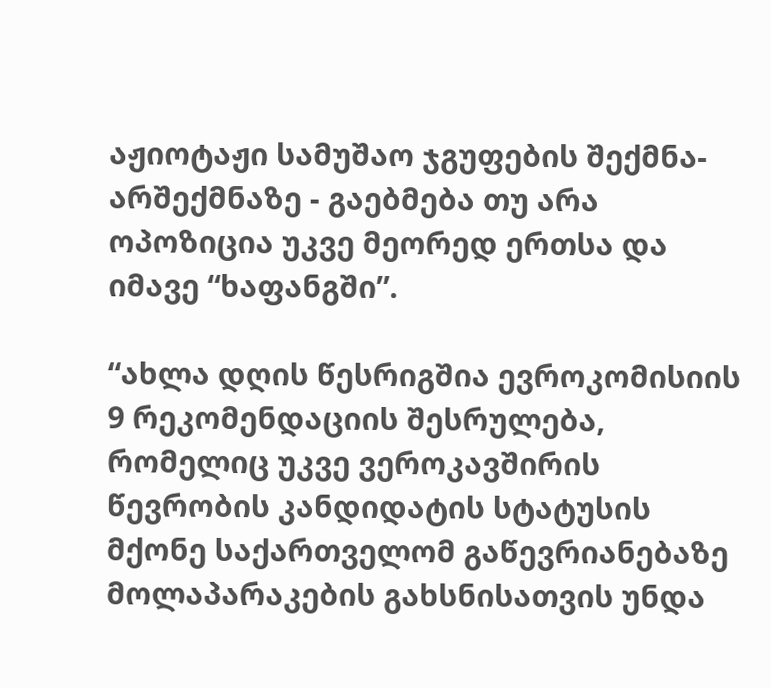აჟიოტაჟი სამუშაო ჯგუფების შექმნა-არშექმნაზე - გაებმება თუ არა ოპოზიცია უკვე მეორედ ერთსა და იმავე “ხაფანგში”.

“ახლა დღის წესრიგშია ევროკომისიის 9 რეკომენდაციის შესრულება, რომელიც უკვე ვეროკავშირის წევრობის კანდიდატის სტატუსის მქონე საქართველომ გაწევრიანებაზე მოლაპარაკების გახსნისათვის უნდა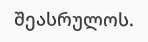შეასრულოს.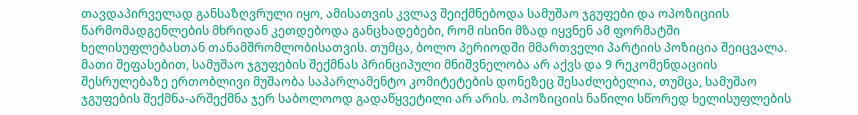თავდაპირველად განსაზღვრული იყო, ამისათვის კვლავ შეიქმნებოდა სამუშაო ჯგუფები და ოპოზიციის წარმომადგენლების მხრიდან კეთდებოდა განცხადებები, რომ ისინი მზად იყვნენ ამ ფორმატში ხელისუფლებასთან თანამშრომლობისათვის. თუმცა, ბოლო პერიოდში მმართველი პარტიის პოზიცია შეიცვალა. მათი შეფასებით, სამუშაო ჯგუფების შექმნას პრინციპული მნიშვნელობა არ აქვს და 9 რეკომენდაციის შესრულებაზე ერთობლივი მუშაობა საპარლამენტო კომიტეტების დონეზეც შესაძლებელია, თუმცა, სამუშაო ჯგუფების შექმნა-არშექმნა ჯერ საბოლოოდ გადაწყვეტილი არ არის. ოპოზიციის ნაწილი სწორედ ხელისუფლების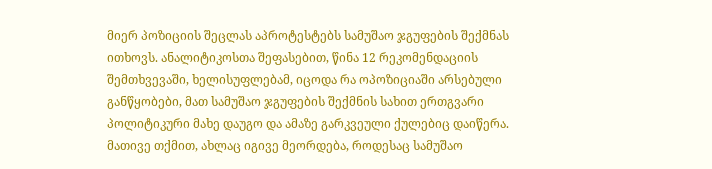მიერ პოზიციის შეცლას აპროტესტებს სამუშაო ჯგუფების შექმნას ითხოვს. ანალიტიკოსთა შეფასებით, წინა 12 რეკომენდაციის შემთხვევაში, ხელისუფლებამ, იცოდა რა ოპოზიციაში არსებული განწყობები, მათ სამუშაო ჯგუფების შექმნის სახით ერთგვარი პოლიტიკური მახე დაუგო და ამაზე გარკვეული ქულებიც დაიწერა. მათივე თქმით, ახლაც იგივე მეორდება, როდესაც სამუშაო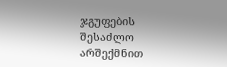ჯგუფების შესაძლო არშექმნით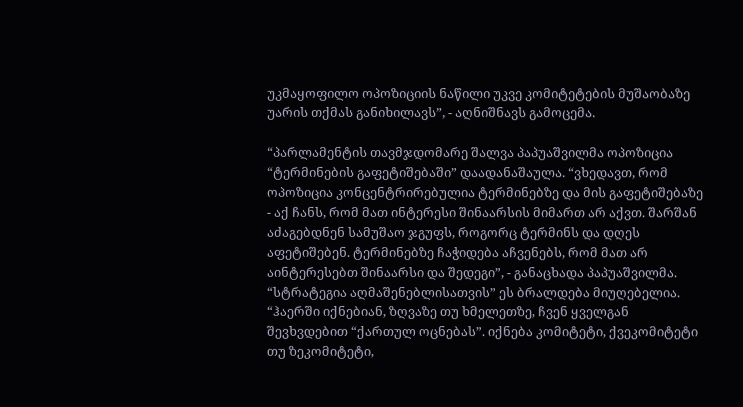უკმაყოფილო ოპოზიციის ნაწილი უკვე კომიტეტების მუშაობაზე უარის თქმას განიხილავს”, - აღნიშნავს გამოცემა.

“პარლამენტის თავმჯდომარე შალვა პაპუაშვილმა ოპოზიცია “ტერმინების გაფეტიშებაში” დაადანაშაულა. “ვხედავთ, რომ ოპოზიცია კონცენტრირებულია ტერმინებზე და მის გაფეტიშებაზე - აქ ჩანს, რომ მათ ინტერესი შინაარსის მიმართ არ აქვთ. შარშან აძაგებდნენ სამუშაო ჯგუფს, როგორც ტერმინს და დღეს აფეტიშებენ. ტერმინებზე ჩაჭიდება აჩვენებს, რომ მათ არ აინტერესებთ შინაარსი და შედეგი”, - განაცხადა პაპუაშვილმა. “სტრატეგია აღმაშენებლისათვის” ეს ბრალდება მიუღებელია. “ჰაერში იქნებიან, ზღვაზე თუ ხმელეთზე, ჩვენ ყველგან შევხვდებით “ქართულ ოცნებას”. იქნება კომიტეტი, ქვეკომიტეტი თუ ზეკომიტეტი,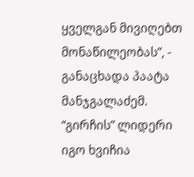ყველგან მივიღებთ მონაწილეობას”, - განაცხადა პაატა მანჯგალაძემ. “გირჩის” ლიდერი იგო ხვიჩია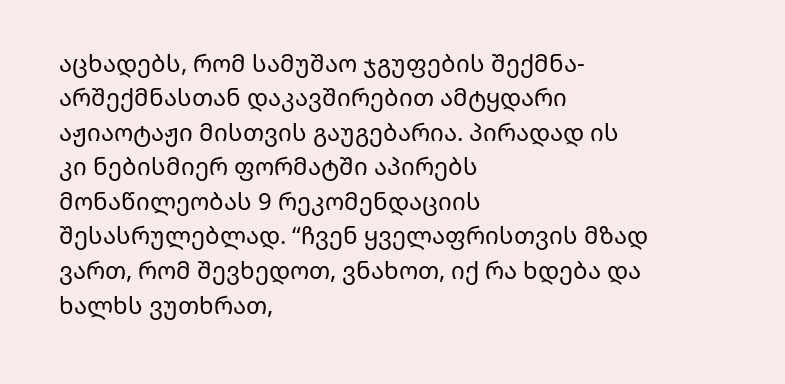აცხადებს, რომ სამუშაო ჯგუფების შექმნა-არშექმნასთან დაკავშირებით ამტყდარი აჟიაოტაჟი მისთვის გაუგებარია. პირადად ის კი ნებისმიერ ფორმატში აპირებს მონაწილეობას 9 რეკომენდაციის შესასრულებლად. “ჩვენ ყველაფრისთვის მზად ვართ, რომ შევხედოთ, ვნახოთ, იქ რა ხდება და ხალხს ვუთხრათ,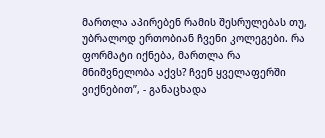მართლა აპირებენ რამის შესრულებას თუ, უბრალოდ ერთობიან ჩვენი კოლეგები. რა ფორმატი იქნება, მართლა რა მნიშვნელობა აქვს? ჩვენ ყველაფერში ვიქნებით”, - განაცხადა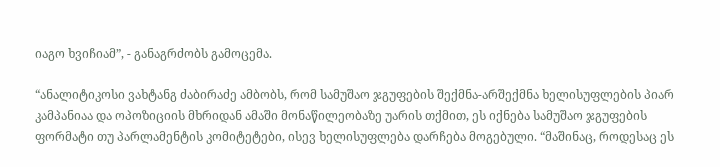იაგო ხვიჩიამ”, - განაგრძობს გამოცემა.

“ანალიტიკოსი ვახტანგ ძაბირაძე ამბობს, რომ სამუშაო ჯგუფების შექმნა-არშექმნა ხელისუფლების პიარ კამპანიაა და ოპოზიციის მხრიდან ამაში მონაწილეობაზე უარის თქმით, ეს იქნება სამუშაო ჯგუფების ფორმატი თუ პარლამენტის კომიტეტები, ისევ ხელისუფლება დარჩება მოგებული. “მაშინაც, როდესაც ეს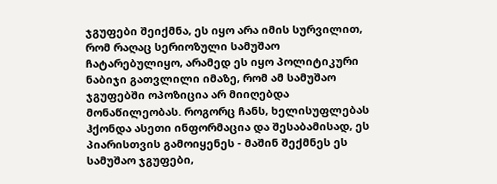ჯგუფები შეიქმნა, ეს იყო არა იმის სურვილით, რომ რაღაც სერიოზული სამუშაო ჩატარებულიყო, არამედ ეს იყო პოლიტიკური ნაბიჯი გათვლილი იმაზე, რომ ამ სამუშაო ჯგუფებში ოპოზიცია არ მიიღებდა მონაწილეობას. როგორც ჩანს, ხელისუფლებას ჰქონდა ასეთი ინფორმაცია და შესაბამისად, ეს პიარისთვის გამოიყენეს - მაშინ შექმნეს ეს სამუშაო ჯგუფები,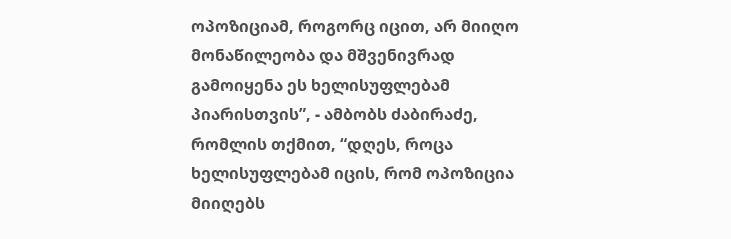ოპოზიციამ, როგორც იცით, არ მიიღო მონაწილეობა და მშვენივრად გამოიყენა ეს ხელისუფლებამ პიარისთვის”, - ამბობს ძაბირაძე, რომლის თქმით, “დღეს, როცა ხელისუფლებამ იცის, რომ ოპოზიცია მიიღებს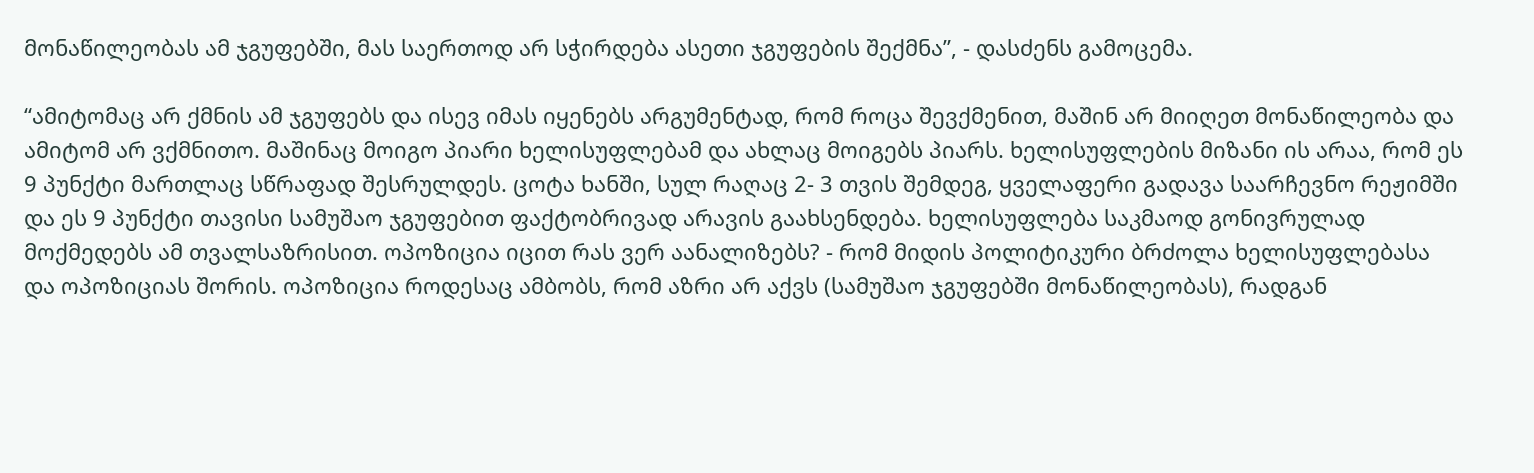მონაწილეობას ამ ჯგუფებში, მას საერთოდ არ სჭირდება ასეთი ჯგუფების შექმნა”, - დასძენს გამოცემა.

“ამიტომაც არ ქმნის ამ ჯგუფებს და ისევ იმას იყენებს არგუმენტად, რომ როცა შევქმენით, მაშინ არ მიიღეთ მონაწილეობა და ამიტომ არ ვქმნითო. მაშინაც მოიგო პიარი ხელისუფლებამ და ახლაც მოიგებს პიარს. ხელისუფლების მიზანი ის არაა, რომ ეს 9 პუნქტი მართლაც სწრაფად შესრულდეს. ცოტა ხანში, სულ რაღაც 2- 3 თვის შემდეგ, ყველაფერი გადავა საარჩევნო რეჟიმში და ეს 9 პუნქტი თავისი სამუშაო ჯგუფებით ფაქტობრივად არავის გაახსენდება. ხელისუფლება საკმაოდ გონივრულად მოქმედებს ამ თვალსაზრისით. ოპოზიცია იცით რას ვერ აანალიზებს? - რომ მიდის პოლიტიკური ბრძოლა ხელისუფლებასა და ოპოზიციას შორის. ოპოზიცია როდესაც ამბობს, რომ აზრი არ აქვს (სამუშაო ჯგუფებში მონაწილეობას), რადგან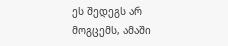ეს შედეგს არ მოგცემს, ამაში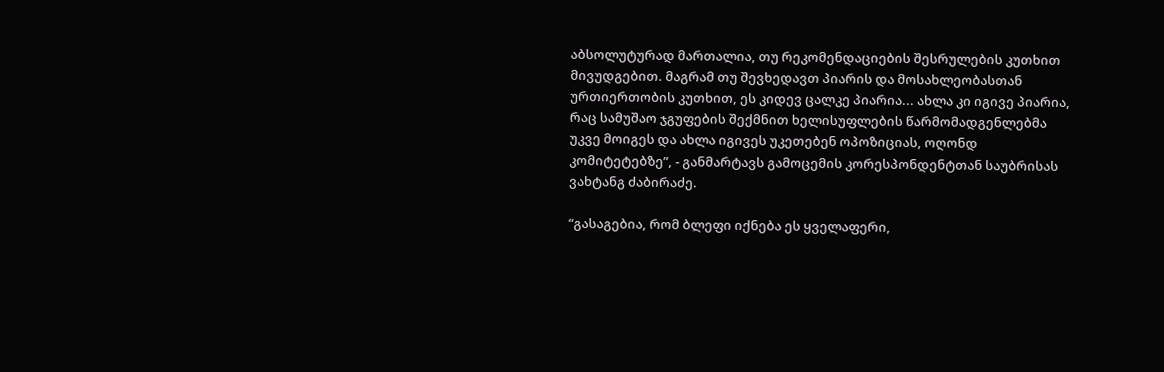აბსოლუტურად მართალია, თუ რეკომენდაციების შესრულების კუთხით მივუდგებით. მაგრამ თუ შევხედავთ პიარის და მოსახლეობასთან ურთიერთობის კუთხით, ეს კიდევ ცალკე პიარია... ახლა კი იგივე პიარია, რაც სამუშაო ჯგუფების შექმნით ხელისუფლების წარმომადგენლებმა უკვე მოიგეს და ახლა იგივეს უკეთებენ ოპოზიციას, ოღონდ კომიტეტებზე”, - განმარტავს გამოცემის კორესპონდენტთან საუბრისას ვახტანგ ძაბირაძე.

“გასაგებია, რომ ბლეფი იქნება ეს ყველაფერი,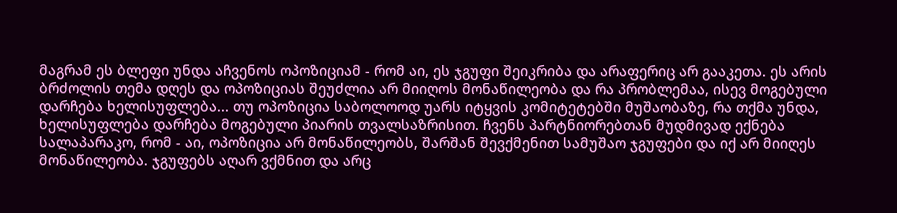მაგრამ ეს ბლეფი უნდა აჩვენოს ოპოზიციამ - რომ აი, ეს ჯგუფი შეიკრიბა და არაფერიც არ გააკეთა. ეს არის ბრძოლის თემა დღეს და ოპოზიციას შეუძლია არ მიიღოს მონაწილეობა და რა პრობლემაა, ისევ მოგებული დარჩება ხელისუფლება... თუ ოპოზიცია საბოლოოდ უარს იტყვის კომიტეტებში მუშაობაზე, რა თქმა უნდა, ხელისუფლება დარჩება მოგებული პიარის თვალსაზრისით. ჩვენს პარტნიორებთან მუდმივად ექნება სალაპარაკო, რომ - აი, ოპოზიცია არ მონაწილეობს, შარშან შევქმენით სამუშაო ჯგუფები და იქ არ მიიღეს მონაწილეობა. ჯგუფებს აღარ ვქმნით და არც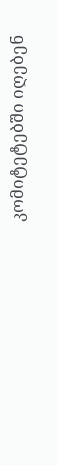კომიტეტებში იღებენ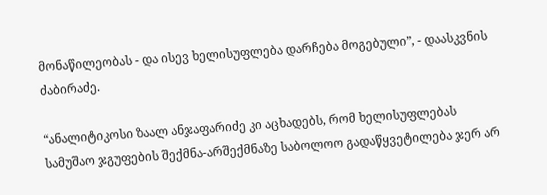მონაწილეობას - და ისევ ხელისუფლება დარჩება მოგებული”, - დაასკვნის ძაბირაძე.

“ანალიტიკოსი ზაალ ანჯაფარიძე კი აცხადებს, რომ ხელისუფლებას სამუშაო ჯგუფების შექმნა-არშექმნაზე საბოლოო გადაწყვეტილება ჯერ არ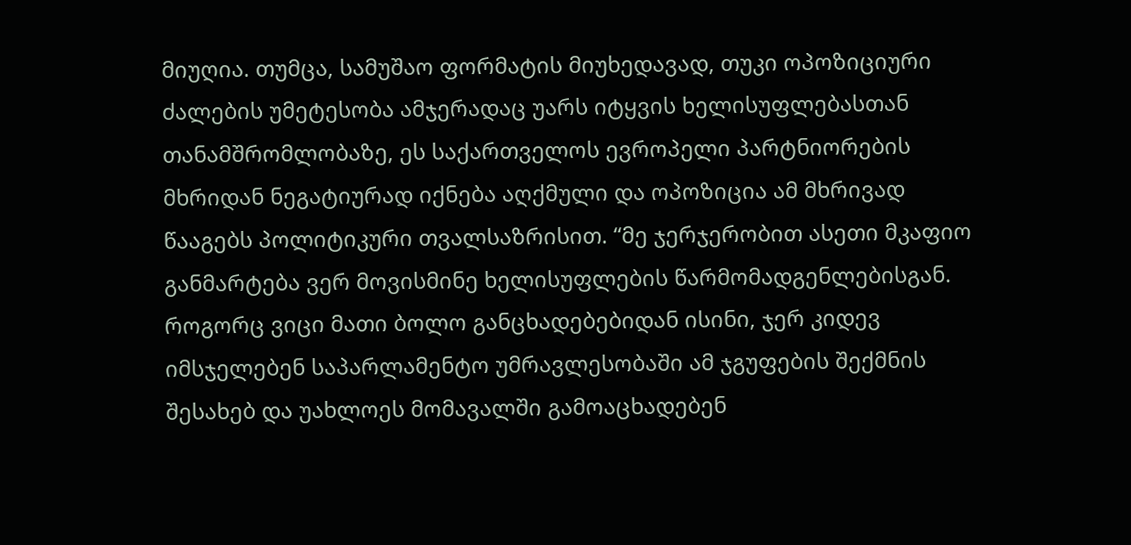მიუღია. თუმცა, სამუშაო ფორმატის მიუხედავად, თუკი ოპოზიციური ძალების უმეტესობა ამჯერადაც უარს იტყვის ხელისუფლებასთან თანამშრომლობაზე, ეს საქართველოს ევროპელი პარტნიორების მხრიდან ნეგატიურად იქნება აღქმული და ოპოზიცია ამ მხრივად წააგებს პოლიტიკური თვალსაზრისით. “მე ჯერჯერობით ასეთი მკაფიო განმარტება ვერ მოვისმინე ხელისუფლების წარმომადგენლებისგან. როგორც ვიცი მათი ბოლო განცხადებებიდან ისინი, ჯერ კიდევ იმსჯელებენ საპარლამენტო უმრავლესობაში ამ ჯგუფების შექმნის შესახებ და უახლოეს მომავალში გამოაცხადებენ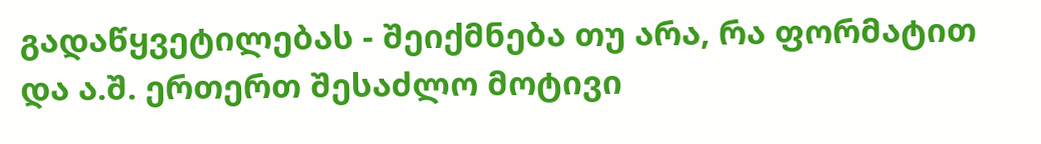გადაწყვეტილებას - შეიქმნება თუ არა, რა ფორმატით და ა.შ. ერთერთ შესაძლო მოტივი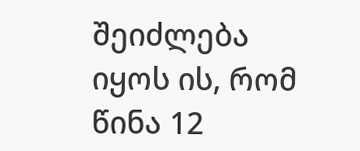შეიძლება იყოს ის, რომ წინა 12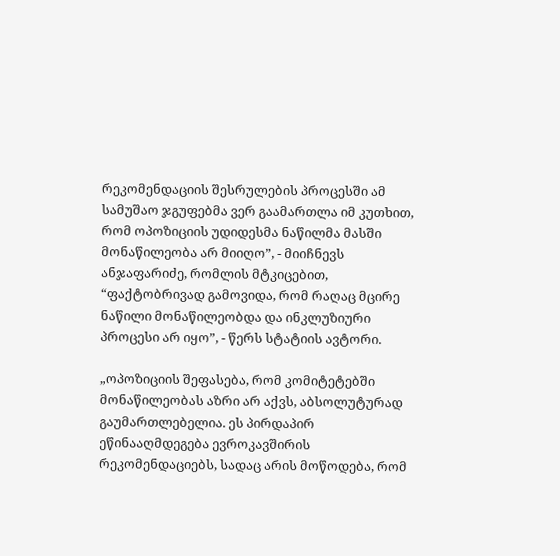რეკომენდაციის შესრულების პროცესში ამ სამუშაო ჯგუფებმა ვერ გაამართლა იმ კუთხით, რომ ოპოზიციის უდიდესმა ნაწილმა მასში მონაწილეობა არ მიიღო”, - მიიჩნევს ანჯაფარიძე, რომლის მტკიცებით, “ფაქტობრივად გამოვიდა, რომ რაღაც მცირე ნაწილი მონაწილეობდა და ინკლუზიური პროცესი არ იყო”, - წერს სტატიის ავტორი.

„ოპოზიციის შეფასება, რომ კომიტეტებში მონაწილეობას აზრი არ აქვს, აბსოლუტურად გაუმართლებელია. ეს პირდაპირ ეწინააღმდეგება ევროკავშირის რეკომენდაციებს, სადაც არის მოწოდება, რომ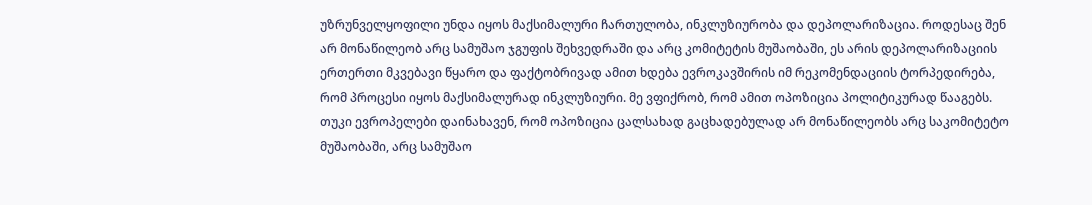უზრუნველყოფილი უნდა იყოს მაქსიმალური ჩართულობა, ინკლუზიურობა და დეპოლარიზაცია. როდესაც შენ არ მონაწილეობ არც სამუშაო ჯგუფის შეხვედრაში და არც კომიტეტის მუშაობაში, ეს არის დეპოლარიზაციის ერთერთი მკვებავი წყარო და ფაქტობრივად ამით ხდება ევროკავშირის იმ რეკომენდაციის ტორპედირება, რომ პროცესი იყოს მაქსიმალურად ინკლუზიური. მე ვფიქრობ, რომ ამით ოპოზიცია პოლიტიკურად წააგებს. თუკი ევროპელები დაინახავენ, რომ ოპოზიცია ცალსახად გაცხადებულად არ მონაწილეობს არც საკომიტეტო მუშაობაში, არც სამუშაო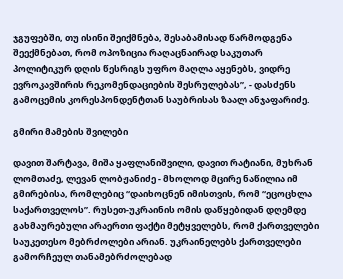ჯგუფებში, თუ ისინი შეიქმნება, შესაბამისად წარმოდგენა შეექმნებათ, რომ ოპოზიცია რაღაცნაირად საკუთარ პოლიტიკურ დღის წესრიგს უფრო მაღლა აყენებს, ვიდრე ევროკავშირის რეკომენდაციების შესრულებას”, - დასძენს გამოცემის კორესპონდენტთან საუბრისას ზაალ ანჯაფარიძე.

გმირი მამების შვილები

დავით შარტავა, მიშა ყაფლანიშვილი, დავით რატიანი, მუხრან ლომთაძე, ლევან ლობჟანიძე - მხოლოდ მცირე ნაწილია იმ გმირებისა, რომლებიც “დაიხოცნენ იმისთვის, რომ “ეცოცხლა საქართველოს”. რუსეთ-უკრაინის ომის დაწყებიდან დღემდე გახმაურებული არაერთი ფაქტი მეტყველებს, რომ ქართველები საუკეთესო მებრძოლები არიან. უკრაინელებს ქართველები გამორჩეულ თანამებრძოლებად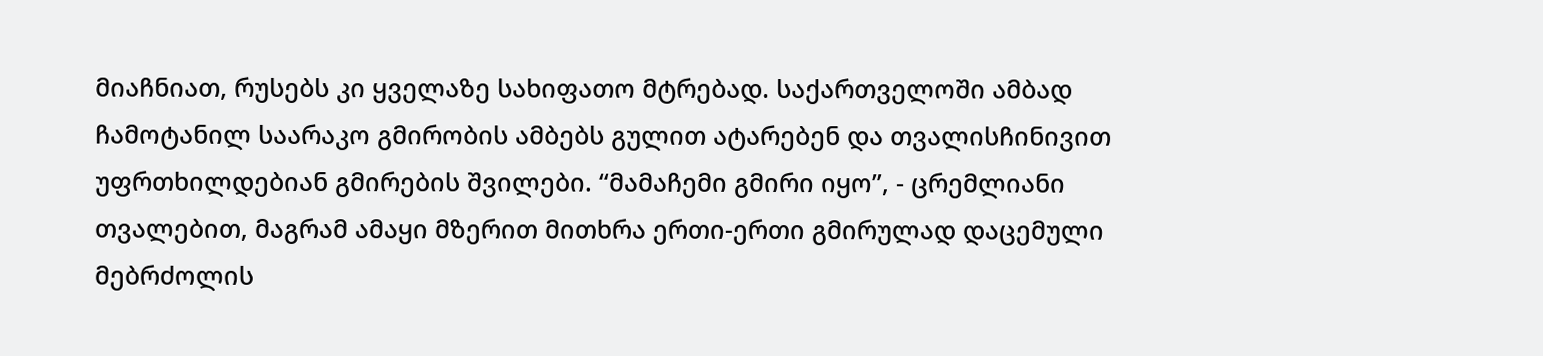მიაჩნიათ, რუსებს კი ყველაზე სახიფათო მტრებად. საქართველოში ამბად ჩამოტანილ საარაკო გმირობის ამბებს გულით ატარებენ და თვალისჩინივით უფრთხილდებიან გმირების შვილები. “მამაჩემი გმირი იყო”, - ცრემლიანი თვალებით, მაგრამ ამაყი მზერით მითხრა ერთი-ერთი გმირულად დაცემული მებრძოლის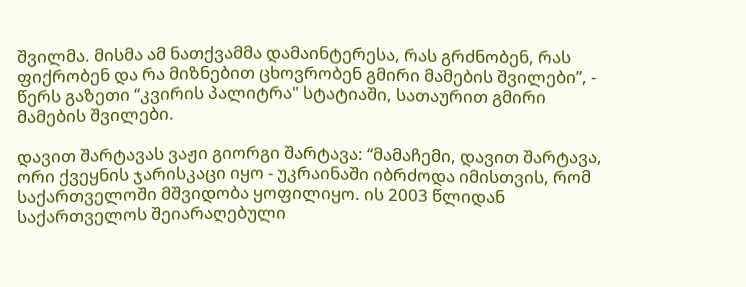შვილმა. მისმა ამ ნათქვამმა დამაინტერესა, რას გრძნობენ, რას ფიქრობენ და რა მიზნებით ცხოვრობენ გმირი მამების შვილები”, - წერს გაზეთი “კვირის პალიტრა" სტატიაში, სათაურით გმირი მამების შვილები.

დავით შარტავას ვაჟი გიორგი შარტავა: “მამაჩემი, დავით შარტავა, ორი ქვეყნის ჯარისკაცი იყო - უკრაინაში იბრძოდა იმისთვის, რომ საქართველოში მშვიდობა ყოფილიყო. ის 2003 წლიდან საქართველოს შეიარაღებული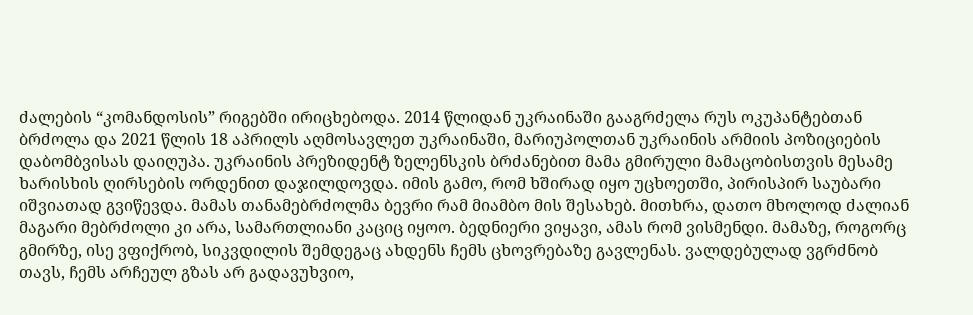ძალების “კომანდოსის” რიგებში ირიცხებოდა. 2014 წლიდან უკრაინაში გააგრძელა რუს ოკუპანტებთან ბრძოლა და 2021 წლის 18 აპრილს აღმოსავლეთ უკრაინაში, მარიუპოლთან უკრაინის არმიის პოზიციების დაბომბვისას დაიღუპა. უკრაინის პრეზიდენტ ზელენსკის ბრძანებით მამა გმირული მამაცობისთვის მესამე ხარისხის ღირსების ორდენით დაჯილდოვდა. იმის გამო, რომ ხშირად იყო უცხოეთში, პირისპირ საუბარი იშვიათად გვიწევდა. მამას თანამებრძოლმა ბევრი რამ მიამბო მის შესახებ. მითხრა, დათო მხოლოდ ძალიან მაგარი მებრძოლი კი არა, სამართლიანი კაციც იყოო. ბედნიერი ვიყავი, ამას რომ ვისმენდი. მამაზე, როგორც გმირზე, ისე ვფიქრობ, სიკვდილის შემდეგაც ახდენს ჩემს ცხოვრებაზე გავლენას. ვალდებულად ვგრძნობ თავს, ჩემს არჩეულ გზას არ გადავუხვიო,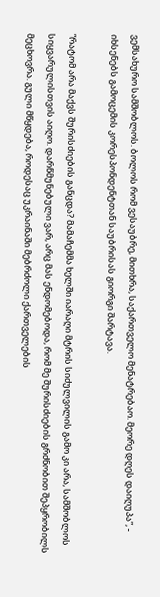ვემსახურო სამშობლოს. ბოლოს რომ ვესაუბრე, მითხრა, საქართველო მენატრებაო. მეორე დღეს დაიღუპა”, - იხსენებს გამოცემის კორესპონდენტთან საუბრისას გიორგი შარტავა.

“რატომ არა მაქვს შურისძიების განცდა? მამაჩემმა ხელში იარაღი მტრის სიძულვილის გამო კი არა, სამშობლოს სიყვარულისთვის აიღო. დარწმუნებული ვარ, არც მას ენდომებოდა, რომ მე შურისძიების გრძნობით შეპყრობილს მეცხოვრა. გული მწყდება, როდესაც უკრაინაში მებრძოლი ქართველების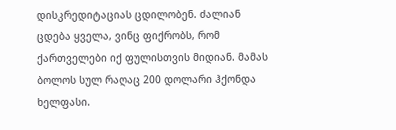დისკრედიტაციას ცდილობენ. ძალიან ცდება ყველა, ვინც ფიქრობს, რომ ქართველები იქ ფულისთვის მიდიან. მამას ბოლოს სულ რაღაც 200 დოლარი ჰქონდა ხელფასი.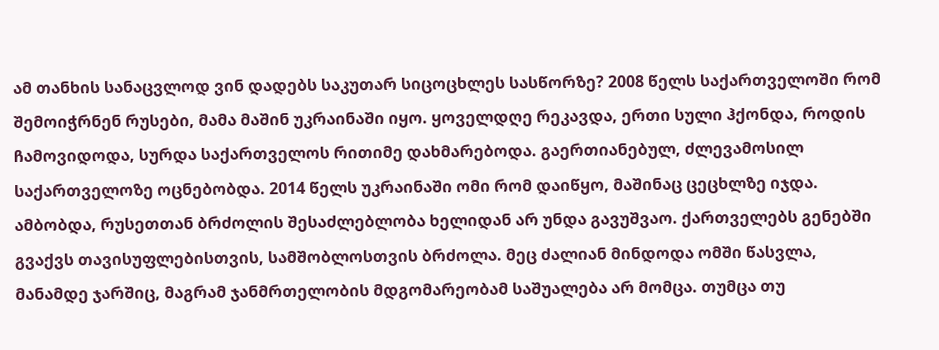ამ თანხის სანაცვლოდ ვინ დადებს საკუთარ სიცოცხლეს სასწორზე? 2008 წელს საქართველოში რომ შემოიჭრნენ რუსები, მამა მაშინ უკრაინაში იყო. ყოველდღე რეკავდა, ერთი სული ჰქონდა, როდის ჩამოვიდოდა, სურდა საქართველოს რითიმე დახმარებოდა. გაერთიანებულ, ძლევამოსილ საქართველოზე ოცნებობდა. 2014 წელს უკრაინაში ომი რომ დაიწყო, მაშინაც ცეცხლზე იჯდა. ამბობდა, რუსეთთან ბრძოლის შესაძლებლობა ხელიდან არ უნდა გავუშვაო. ქართველებს გენებში გვაქვს თავისუფლებისთვის, სამშობლოსთვის ბრძოლა. მეც ძალიან მინდოდა ომში წასვლა, მანამდე ჯარშიც, მაგრამ ჯანმრთელობის მდგომარეობამ საშუალება არ მომცა. თუმცა თუ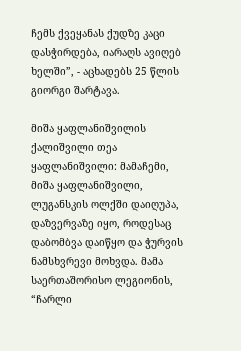ჩემს ქვეყანას ქუდზე კაცი დასჭირდება, იარაღს ავიღებ ხელში”, - აცხადებს 25 წლის გიორგი შარტავა.

მიშა ყაფლანიშვილის ქალიშვილი თეა ყაფლანიშვილი: მამაჩემი, მიშა ყაფლანიშვილი, ლუგანსკის ოლქში დაიღუპა, დაზვერვაზე იყო, როდესაც დაბომბვა დაიწყო და ჭურვის ნამსხვრევი მოხვდა. მამა საერთაშორისო ლეგიონის, “ჩარლი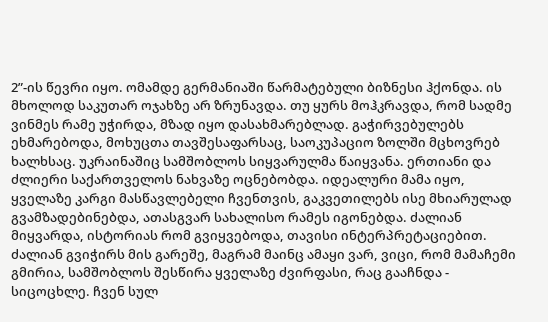2”-ის წევრი იყო. ომამდე გერმანიაში წარმატებული ბიზნესი ჰქონდა. ის მხოლოდ საკუთარ ოჯახზე არ ზრუნავდა. თუ ყურს მოჰკრავდა, რომ სადმე ვინმეს რამე უჭირდა, მზად იყო დასახმარებლად. გაჭირვებულებს ეხმარებოდა, მოხუცთა თავშესაფარსაც, საოკუპაციო ზოლში მცხოვრებ ხალხსაც. უკრაინაშიც სამშობლოს სიყვარულმა წაიყვანა. ერთიანი და ძლიერი საქართველოს ნახვაზე ოცნებობდა. იდეალური მამა იყო, ყველაზე კარგი მასწავლებელი ჩვენთვის, გაკვეთილებს ისე მხიარულად გვამზადებინებდა, ათასგვარ სახალისო რამეს იგონებდა. ძალიან მიყვარდა, ისტორიას რომ გვიყვებოდა, თავისი ინტერპრეტაციებით. ძალიან გვიჭირს მის გარეშე, მაგრამ მაინც ამაყი ვარ, ვიცი, რომ მამაჩემი გმირია, სამშობლოს შესწირა ყველაზე ძვირფასი, რაც გააჩნდა - სიცოცხლე. ჩვენ სულ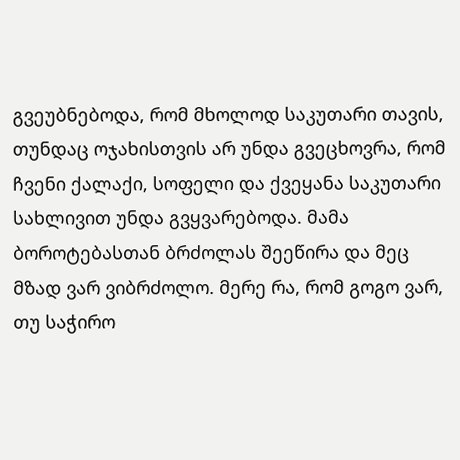გვეუბნებოდა, რომ მხოლოდ საკუთარი თავის, თუნდაც ოჯახისთვის არ უნდა გვეცხოვრა, რომ ჩვენი ქალაქი, სოფელი და ქვეყანა საკუთარი სახლივით უნდა გვყვარებოდა. მამა ბოროტებასთან ბრძოლას შეეწირა და მეც მზად ვარ ვიბრძოლო. მერე რა, რომ გოგო ვარ, თუ საჭირო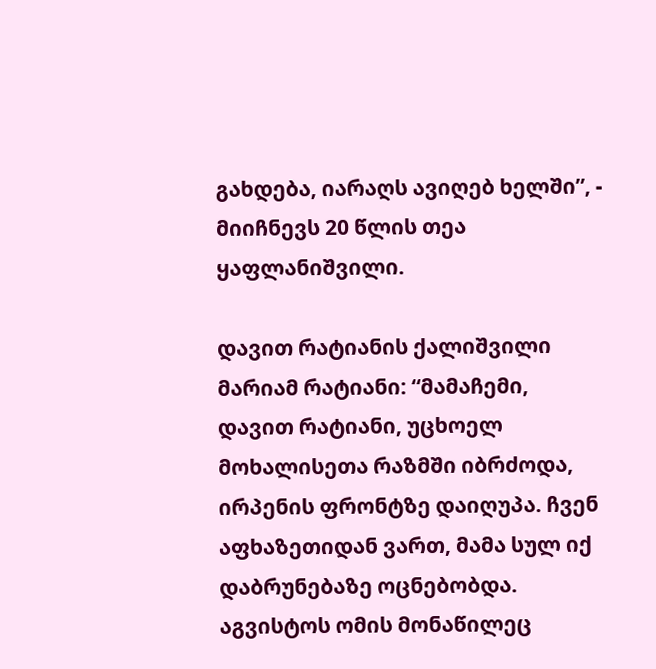გახდება, იარაღს ავიღებ ხელში”, - მიიჩნევს 20 წლის თეა ყაფლანიშვილი.

დავით რატიანის ქალიშვილი მარიამ რატიანი: “მამაჩემი, დავით რატიანი, უცხოელ მოხალისეთა რაზმში იბრძოდა, ირპენის ფრონტზე დაიღუპა. ჩვენ აფხაზეთიდან ვართ, მამა სულ იქ დაბრუნებაზე ოცნებობდა. აგვისტოს ომის მონაწილეც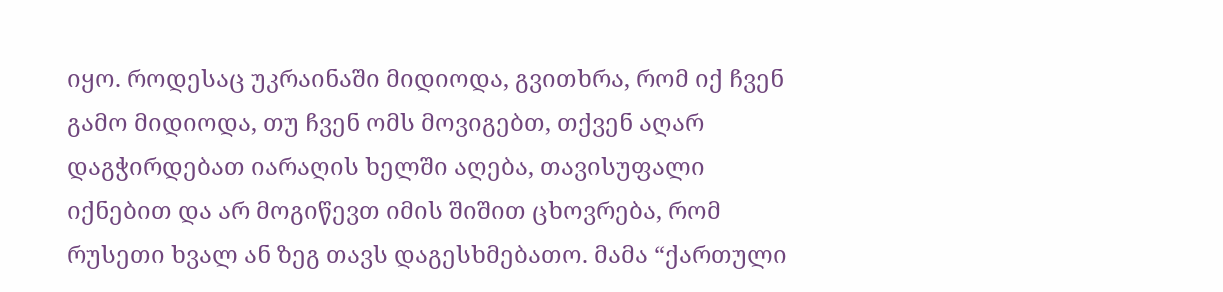იყო. როდესაც უკრაინაში მიდიოდა, გვითხრა, რომ იქ ჩვენ გამო მიდიოდა, თუ ჩვენ ომს მოვიგებთ, თქვენ აღარ დაგჭირდებათ იარაღის ხელში აღება, თავისუფალი იქნებით და არ მოგიწევთ იმის შიშით ცხოვრება, რომ რუსეთი ხვალ ან ზეგ თავს დაგესხმებათო. მამა “ქართული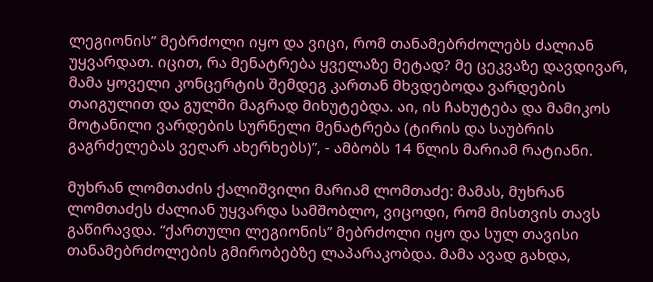ლეგიონის” მებრძოლი იყო და ვიცი, რომ თანამებრძოლებს ძალიან უყვარდათ. იცით, რა მენატრება ყველაზე მეტად? მე ცეკვაზე დავდივარ, მამა ყოველი კონცერტის შემდეგ კართან მხვდებოდა ვარდების თაიგულით და გულში მაგრად მიხუტებდა. აი, ის ჩახუტება და მამიკოს მოტანილი ვარდების სურნელი მენატრება (ტირის და საუბრის გაგრძელებას ვეღარ ახერხებს)”, - ამბობს 14 წლის მარიამ რატიანი.

მუხრან ლომთაძის ქალიშვილი მარიამ ლომთაძე: მამას, მუხრან ლომთაძეს ძალიან უყვარდა სამშობლო, ვიცოდი, რომ მისთვის თავს გაწირავდა. “ქართული ლეგიონის” მებრძოლი იყო და სულ თავისი თანამებრძოლების გმირობებზე ლაპარაკობდა. მამა ავად გახდა,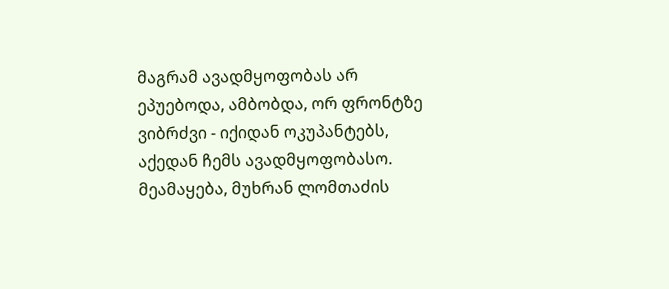მაგრამ ავადმყოფობას არ ეპუებოდა, ამბობდა, ორ ფრონტზე ვიბრძვი - იქიდან ოკუპანტებს, აქედან ჩემს ავადმყოფობასო. მეამაყება, მუხრან ლომთაძის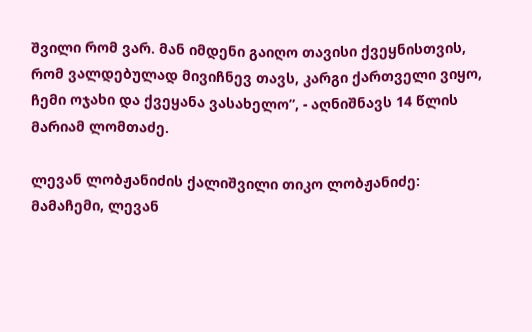შვილი რომ ვარ. მან იმდენი გაიღო თავისი ქვეყნისთვის, რომ ვალდებულად მივიჩნევ თავს, კარგი ქართველი ვიყო, ჩემი ოჯახი და ქვეყანა ვასახელო”, - აღნიშნავს 14 წლის მარიამ ლომთაძე.

ლევან ლობჟანიძის ქალიშვილი თიკო ლობჟანიძე: მამაჩემი, ლევან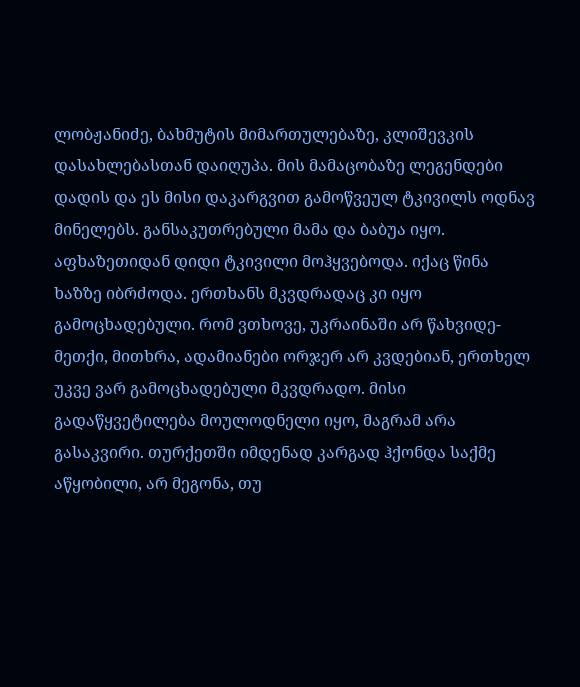ლობჟანიძე, ბახმუტის მიმართულებაზე, კლიშევკის დასახლებასთან დაიღუპა. მის მამაცობაზე ლეგენდები დადის და ეს მისი დაკარგვით გამოწვეულ ტკივილს ოდნავ მინელებს. განსაკუთრებული მამა და ბაბუა იყო. აფხაზეთიდან დიდი ტკივილი მოჰყვებოდა. იქაც წინა ხაზზე იბრძოდა. ერთხანს მკვდრადაც კი იყო გამოცხადებული. რომ ვთხოვე, უკრაინაში არ წახვიდე-მეთქი, მითხრა, ადამიანები ორჯერ არ კვდებიან, ერთხელ უკვე ვარ გამოცხადებული მკვდრადო. მისი გადაწყვეტილება მოულოდნელი იყო, მაგრამ არა გასაკვირი. თურქეთში იმდენად კარგად ჰქონდა საქმე აწყობილი, არ მეგონა, თუ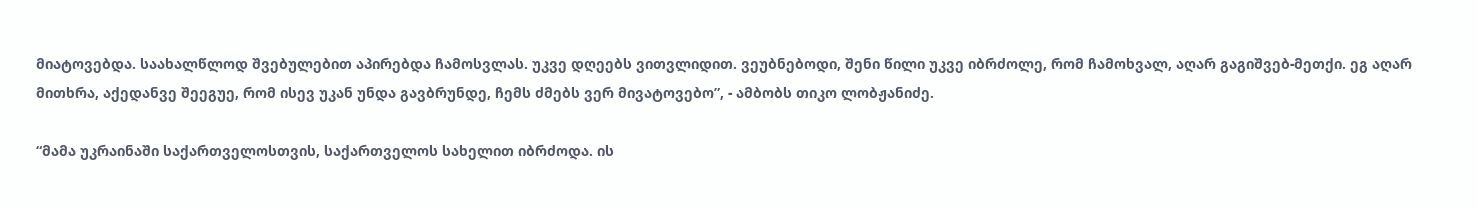მიატოვებდა. საახალწლოდ შვებულებით აპირებდა ჩამოსვლას. უკვე დღეებს ვითვლიდით. ვეუბნებოდი, შენი წილი უკვე იბრძოლე, რომ ჩამოხვალ, აღარ გაგიშვებ-მეთქი. ეგ აღარ მითხრა, აქედანვე შეეგუე, რომ ისევ უკან უნდა გავბრუნდე, ჩემს ძმებს ვერ მივატოვებო”, - ამბობს თიკო ლობჟანიძე.

“მამა უკრაინაში საქართველოსთვის, საქართველოს სახელით იბრძოდა. ის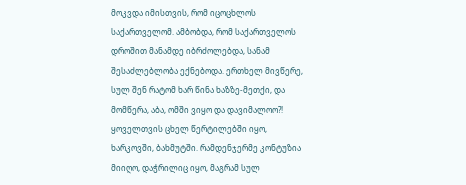მოკვდა იმისთვის, რომ იცოცხლოს საქართველომ. ამბობდა, რომ საქართველოს დროშით მანამდე იბრძოლებდა, სანამ შესაძლებლობა ექნებოდა. ერთხელ მივწერე, სულ შენ რატომ ხარ წინა ხაზზე-მეთქი, და მომწერა, აბა, ომში ვიყო და დავიმალოო?! ყოველთვის ცხელ წერტილებში იყო, ხარკოვში, ბახმუტში. რამდენჯერმე კონტუზია მიიღო, დაჭრილიც იყო, მაგრამ სულ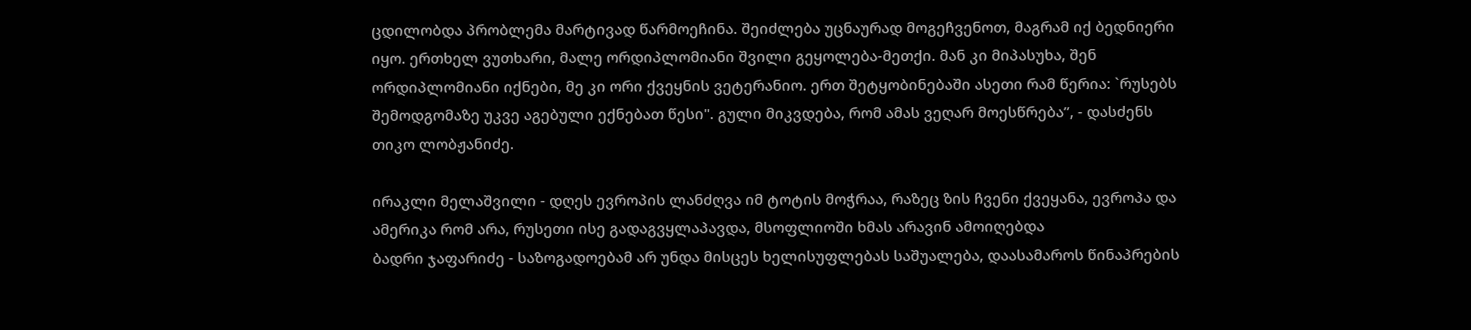ცდილობდა პრობლემა მარტივად წარმოეჩინა. შეიძლება უცნაურად მოგეჩვენოთ, მაგრამ იქ ბედნიერი იყო. ერთხელ ვუთხარი, მალე ორდიპლომიანი შვილი გეყოლება-მეთქი. მან კი მიპასუხა, შენ ორდიპლომიანი იქნები, მე კი ორი ქვეყნის ვეტერანიო. ერთ შეტყობინებაში ასეთი რამ წერია: `რუსებს შემოდგომაზე უკვე აგებული ექნებათ წესი". გული მიკვდება, რომ ამას ვეღარ მოესწრება”, - დასძენს თიკო ლობჟანიძე.

ირაკლი მელაშვილი - დღეს ევროპის ლანძღვა იმ ტოტის მოჭრაა, რაზეც ზის ჩვენი ქვეყანა, ევროპა და ამერიკა რომ არა, რუსეთი ისე გადაგვყლაპავდა, მსოფლიოში ხმას არავინ ამოიღებდა
ბადრი ჯაფარიძე - საზოგადოებამ არ უნდა მისცეს ხელისუფლებას საშუალება, დაასამაროს წინაპრების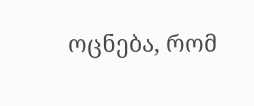ოცნება, რომ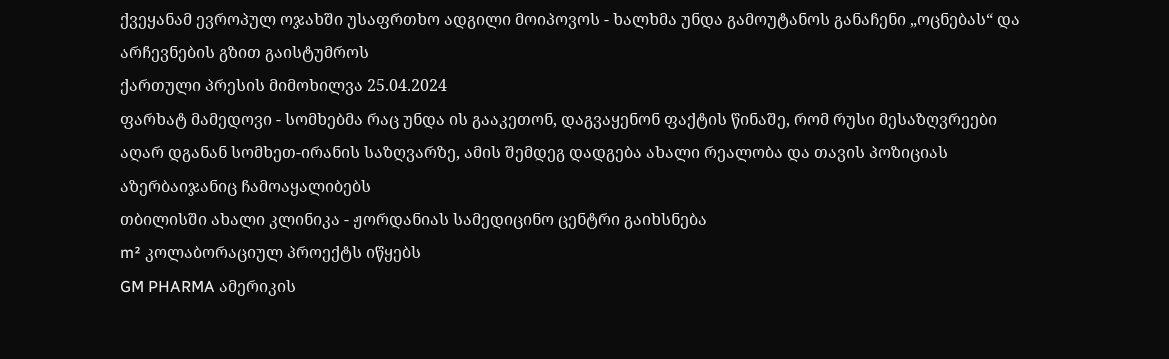ქვეყანამ ევროპულ ოჯახში უსაფრთხო ადგილი მოიპოვოს - ხალხმა უნდა გამოუტანოს განაჩენი „ოცნებას“ და არჩევნების გზით გაისტუმროს
ქართული პრესის მიმოხილვა 25.04.2024
ფარხატ მამედოვი - სომხებმა რაც უნდა ის გააკეთონ, დაგვაყენონ ფაქტის წინაშე, რომ რუსი მესაზღვრეები აღარ დგანან სომხეთ-ირანის საზღვარზე, ამის შემდეგ დადგება ახალი რეალობა და თავის პოზიციას აზერბაიჯანიც ჩამოაყალიბებს
თბილისში ახალი კლინიკა - ჟორდანიას სამედიცინო ცენტრი გაიხსნება
m² კოლაბორაციულ პროექტს იწყებს
GM PHARMA ამერიკის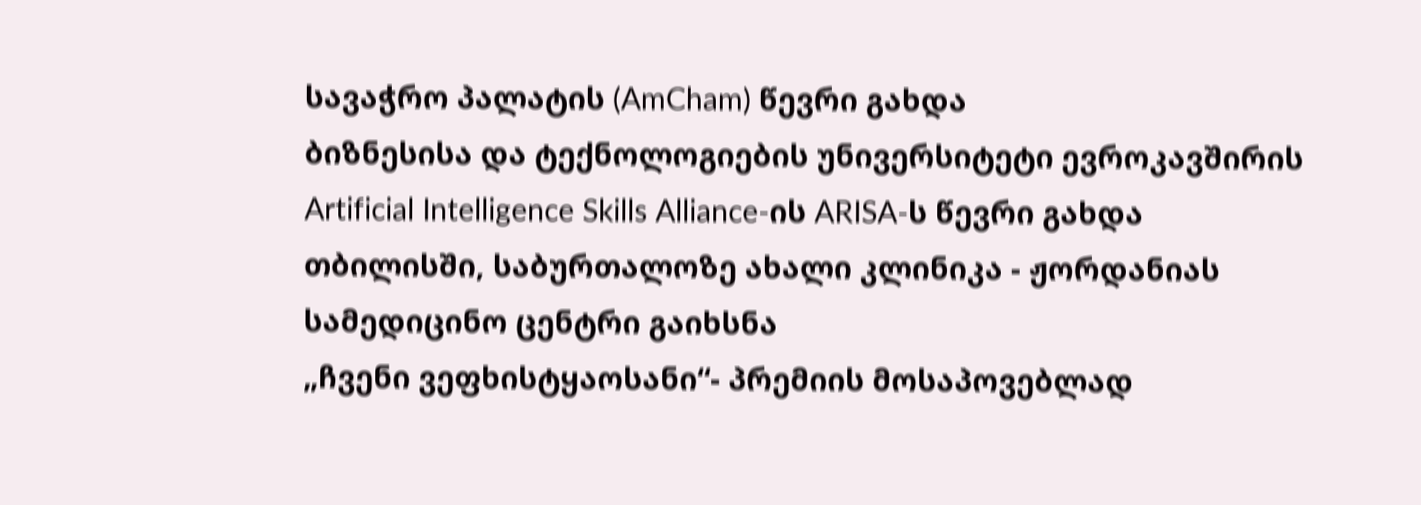სავაჭრო პალატის (AmCham) წევრი გახდა
ბიზნესისა და ტექნოლოგიების უნივერსიტეტი ევროკავშირის Artificial Intelligence Skills Alliance-ის ARISA-ს წევრი გახდა
თბილისში, საბურთალოზე ახალი კლინიკა - ჟორდანიას სამედიცინო ცენტრი გაიხსნა
„ჩვენი ვეფხისტყაოსანი“- პრემიის მოსაპოვებლად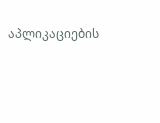აპლიკაციების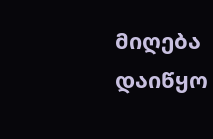მიღება დაიწყო